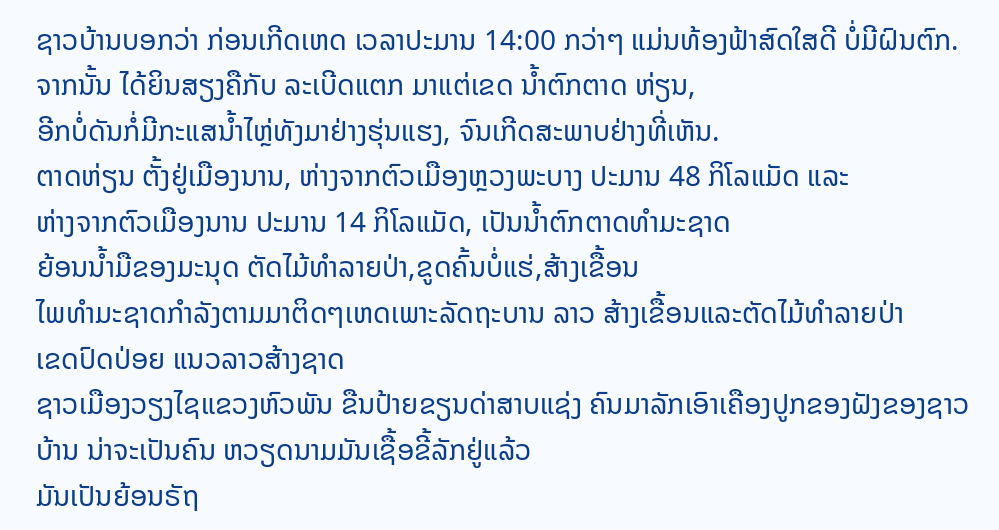ຊາວບ້ານບອກວ່າ ກ່ອນເກີດເຫດ ເວລາປະມານ 14:00 ກວ່າໆ ແມ່ນທ້ອງຟ້າສົດໃສດີ ບໍ່ມີຝົນຕົກ.
ຈາກນັ້ນ ໄດ້ຍິນສຽງຄືກັບ ລະເບີດແຕກ ມາແຕ່ເຂດ ນ້ຳຕົກຕາດ ຫ່ຽນ,
ອີກບໍ່ດັນກໍ່ມີກະແສນ້ຳໄຫຼ່ທັງມາຢ່າງຮຸ່ນແຮງ, ຈົນເກີດສະພາບຢ່າງທີ່ເຫັນ.
ຕາດຫ່ຽນ ຕັ້ງຢູ່ເມືອງນານ, ຫ່າງຈາກຕົວເມືອງຫຼວງພະບາງ ປະມານ 48 ກິໂລແມັດ ແລະ
ຫ່າງຈາກຕົວເມືອງນານ ປະມານ 14 ກິໂລແມັດ, ເປັນນ້ຳຕົກຕາດທຳມະຊາດ
ຍ້ອນນ້ຳມືຂອງມະນຸດ ຕັດໄມ້ທຳລາຍປ່າ,ຂູດຄົ້ນບໍ່ແຮ່,ສ້າງເຂື້ອນ
ໄພທຳມະຊາດກຳລັງຕາມມາຕິດໆເຫດເພາະລັດຖະບານ ລາວ ສ້າງເຂື້ອນແລະຕັດໄມ້ທຳລາຍປ່າ
ເຂດປົດປ່ອຍ ແນວລາວສ້າງຊາດ
ຊາວເມືອງວຽງໄຊແຂວງຫົວພັນ ຂືນປ້າຍຂຽນດ່າສາບແຊ່ງ ຄົນມາລັກເອົາເຄືອງປູກຂອງຝັງຂອງຊາວບ້ານ ນ່າຈະເປັນຄົນ ຫວຽດນາມມັນເຊື້ອຂີ້ລັກຢູ່ແລ້ວ
ມັນເປັນຍ້ອນຣັຖ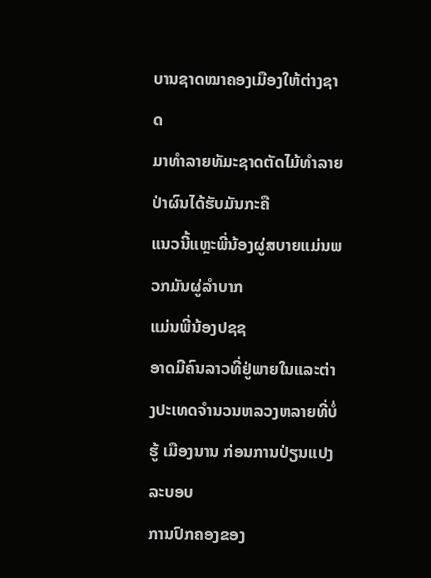ບານຊາດໝາຄອງເມືອງໃຫ້ຕ່າງຊາດ
ມາທຳລາຍທັມະຊາດຕັດໄມ້ທຳລາຍປ່າຜົນໄດ້ຮັບມັນກະຄື
ແນວນີ້ແຫຼະພີ່ນ້ອງຜູ່ສບາຍແມ່ນພວກມັນຜູ່ລຳບາກ
ແມ່ນພີ່ນ້ອງປຊຊ
ອາດມີຄົນລາວທີ່ຢູ່ພາຍໃນແລະຕ່າງປະເທດຈຳນວນຫລວງຫລາຍທີ່ບໍ່ຮູ້ ເມືອງນານ ກ່ອນການປ່ຽນແປງລະບອບ
ການປົກຄອງຂອງ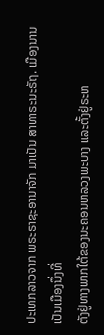ປະເທກລາວຈາກ ພຣະຣາຊະອານາຈັກ ມາເປັນ ສາທາຣະນະຣັຖ. ເມືອງນານເປັນເມືອງນຶ່ງທີ່
ຕັງຢູ່ທາງພາກໃຕ້ຂອງນະຄອນຫລວງພະບາງ ແລະຕັ້ງຢູ່ຣະຫ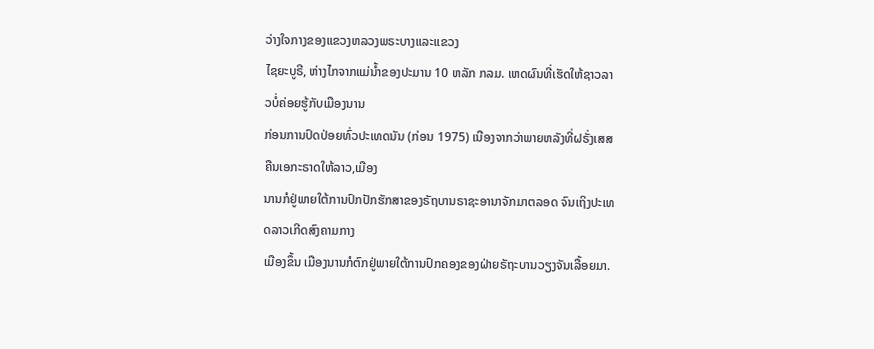ວ່າງໃຈກາງຂອງແຂວງຫລວງພຣະບາງແລະແຂວງ
ໄຊຍະບູຣີ, ຫ່າງໄກຈາກແມ່ນ້ຳຂອງປະມານ 10 ຫລັກ ກລມ. ເຫດຜົນທີ່ເຮັດໃຫ້ຊາວລາວບໍ່ຄ່ອຍຮູ້ກັບເມືອງນານ
ກ່ອນການປົດປ່ອຍທົ່ວປະເທດນັນ (ກ່ອນ 1975) ເນືອງຈາກວ່າພາຍຫລັງທີ່ຝຣັ່ງເສສຄືນເອກະຣາດໃຫ້ລາວ,ເມືອງ
ນານກໍຢູ່ພາຍໃຕ້ການປົກປັກຮັກສາຂອງຣັຖບານຣາຊະອານາຈັກມາຕລອດ ຈົນເຖິງປະເທດລາວເກີດສົງຄາມກາງ
ເມືອງຂຶ້ນ ເມືອງນານກໍຕົກຢູ່ພາຍໃຕ້ການປົກຄອງຂອງຝ່າຍຣັຖະບານວຽງຈັນເລື້ອຍມາ.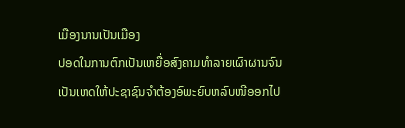ເມືອງນານເປັນເມືອງ
ປອດໃນການຕົກເປັນເຫຍື່ອສົງຄາມທຳລາຍເຜົາຜານຈົນເປັນເຫດໃຫ້ປະຊາຊົນຈຳຕ້ອງອົພະຍົບຫລົບໜີອອກໄປ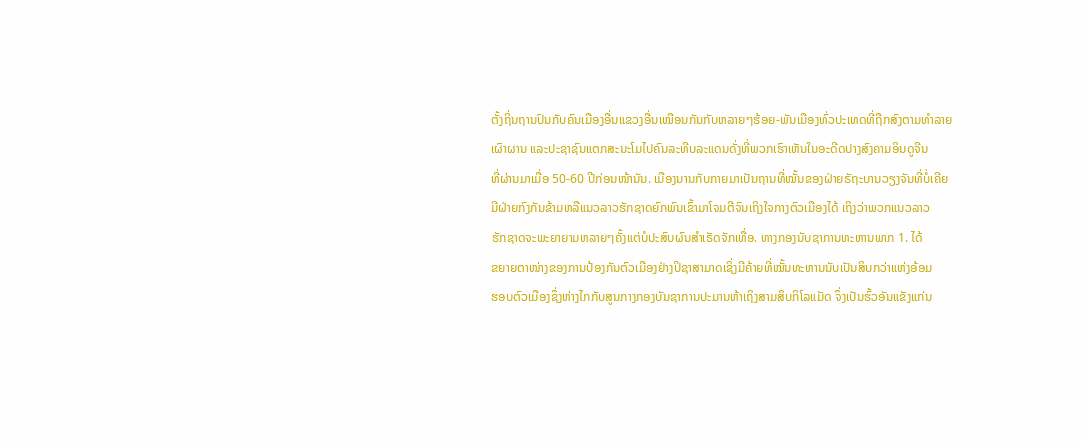ຕັ້ງຖິ່ນຖານປົນກັບຄົນເມືອງອື່ນແຂວງອື່ນເໝືອນກັນກັບຫລາຍໆຮ້ອຍ-ພັນເມືອງທົ່ວປະເທດທີ່ຖືກສົງຕາມທຳລາຍ
ເຜົາຜານ ແລະປະຊາຊົນແຕກສະນະໂມໄປຄົນລະທີບລະແດນດັ່ງທີ່ພວກເຮົາເຫັນໃນອະດີດປາງສົງຄາມອິນດູຈີນ
ທີ່ຜ່ານມາເມື່ອ 50-60 ປີກ່ອນໜ້ານັນ. ເມືອງນານກັບກາຍມາເປັນຖານທີ່ໝັ້ນຂອງຝ່າຍຣັຖະບານວຽງຈັນທີ່ບໍ່ເຄີຍ
ມີຝ່າຍກົງກັນຂ້າມຫລືແນວລາວຮັກຊາດຍົກພົນເຂົ້າມາໂຈມຕີຈົນເຖິງໃຈກາງຕົວເມືອງໄດ້ ເຖິງວ່າພວກແນວລາວ
ຮັກຊາດຈະພະຍາຍາມຫລາຍໆຄັ້ງແຕ່ບໍປະສົບຜົນສຳເຣັດຈັກເທື່ອ. ທາງກອງນັບຊາການທະຫານພາກ 1. ໄດ້
ຂຍາຍຕາໜ່າງຂອງການປ້ອງກັນຕົວເມືອງຢ່າງປິຊາສາມາດເຊິ່ງມີຄ້າຍທີ່ໝັ້ນທະຫານນັບເປັນສິບກວ່າແຫ່ງອ້ອມ
ຮອບຕົວເມືອງຊຶ່ງຫ່າງໄກກັບສູນກາງກອງບັນຊາການປະມານຫ້າເຖິງສາມສິບກິໂລແມັດ ຈຶ່ງເປັນຮົ້ວອັນແຂັງແກ່ນ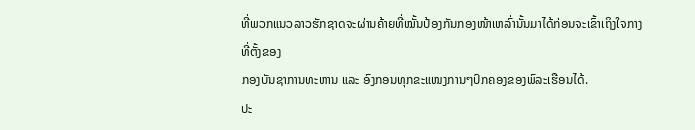ທີ່ພວກແນວລາວຮັກຊາດຈະຜ່ານຄ້າຍທີ່ໝັ້ນປ້ອງກັນກອງໜ້າເຫລົ່ານັ້ນມາໄດ້ກ່ອນຈະເຂົ້າເຖິງໃຈກາງທີ່ຕັ້ງຂອງ
ກອງບັນຊາການທະຫານ ແລະ ອົງກອນທຸກຂະແໜງການໆປົກຄອງຂອງພົລະເຮືອນໄດ້.
ປະ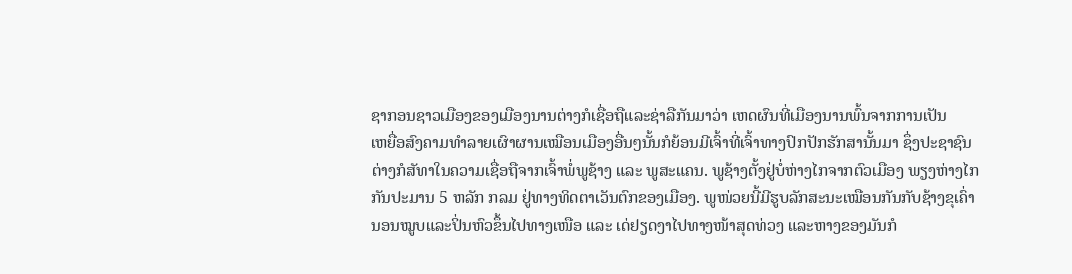ຊາກອນຊາວເມືອງຂອງເມືອງນານຕ່າງກໍເຊື່ອຖືແລະຊ່າລືກັນມາວ່າ ເຫດຜົນທີ່ເມືອງນານພົ້ນຈາກການເປັນ
ເຫຍື່ອສົງຄາມທຳລາຍເຜົາຜານເໝືອນເມືອງອື່ນໆນັ້ນກໍຍ້ອນມີເຈົ້າທີ່ເຈົ້າທາງປົກປັກຮັກສານັ້ນມາ ຊຶ່ງປະຊາຊົນ
ຕ່າງກໍສັທາໃນຄວາມເຊື່ອຖືຈາກເຈົ້າພໍ່ພູຊ້າງ ແລະ ພູສະແຄນ. ພູຊ້າງຕັ້ງຢູ່ບໍ່ຫ່າງໄກຈາກຕົວເມືອງ ພຽງຫ່າງໄກ
ກັນປະມານ 5 ຫລັກ ກລມ ຢູ່ທາງທິດຕາເວັນຕົກຂອງເມືອງ. ພູໜ່ວຍນີ້ມີຮູບລັກສະນະເໝືອນກັນກັບຊ້າງຂຸເຄົ່າ
ນອນໝູບແລະປິ່ນຫົວຂຶ້ນໄປທາງເໜືອ ແລະ ເດ່ຢຽດງາໄປທາງໜ້າສຸດທ່ວງ ແລະຫາງຂອງມັນກໍ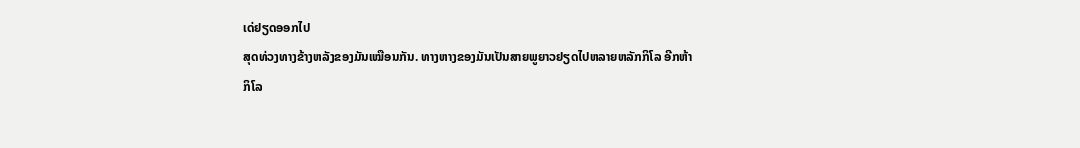ເດ່ຢຽດອອກໄປ
ສຸດທ່ວງທາງຂ້າງຫລັງຂອງມັນເໝືອນກັນ. ທາງຫາງຂອງມັນເປັນສາຍພູຍາວຢຽດໄປຫລາຍຫລັກກິໂລ ອີກຫ້າ
ກິໂລ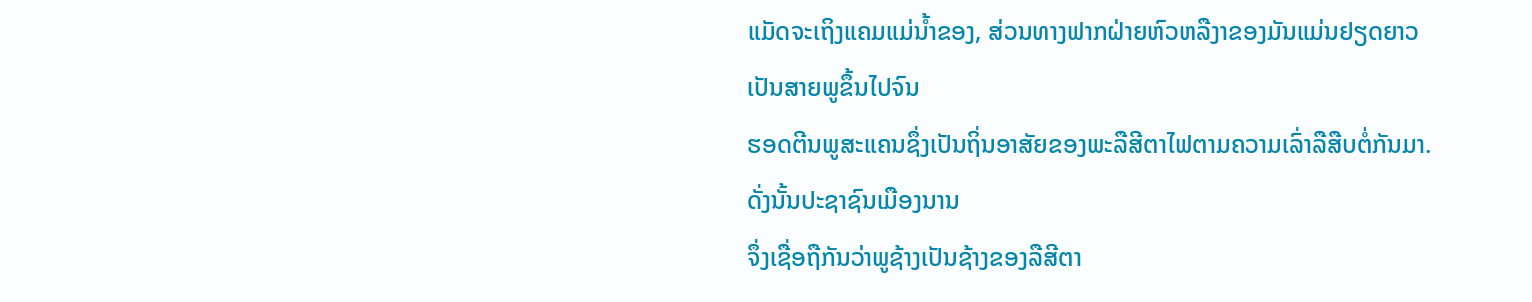ແມັດຈະເຖິງແຄມແມ່ນ້ຳຂອງ, ສ່ວນທາງຟາກຝ່າຍຫົວຫລືງາຂອງມັນແມ່ນຢຽດຍາວເປັນສາຍພູຂຶ້ນໄປຈົນ
ຮອດຕີນພູສະແຄນຊຶ່ງເປັນຖິ່ນອາສັຍຂອງພະລືສີຕາໄຟຕາມຄວາມເລົ່າລືສືບຕໍ່ກັນມາ. ດັ່ງນັ້ນປະຊາຊົນເມືອງນານ
ຈຶ່ງເຊື່ອຖືກັນວ່າພູຊ້າງເປັນຊ້າງຂອງລືສີຕາ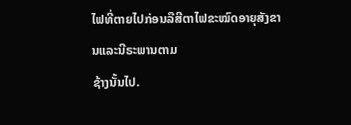ໄຟທີ່ຕາຍໄປກ່ອນລືສີຕາໄຟຂະໝົດອາຍຸສັງຂານແລະນີຣະພານຕາມ
ຊ້າງນັ້ນໄປ.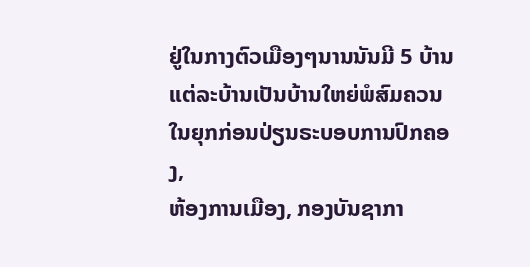ຢູ່ໃນກາງຕົວເມືອງໆນານນັນມີ 5 ບ້ານ ແຕ່ລະບ້ານເປັນບ້ານໃຫຍ່ພໍສົມຄວນໃນຍຸກກ່ອນປ່ຽນຣະບອບການປົກຄອງ,
ຫ້ອງການເມືອງ, ກອງບັນຊາກາ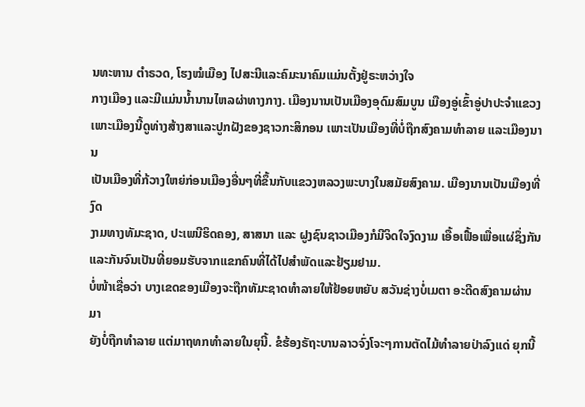ນທະຫານ ຕຳຣວດ, ໂຮງໝໍເມືອງ ໄປສະນີແລະຄົມະນາຄົມແມ່ນຕັ້ງຢູ່ຣະຫວ່າງໃຈ
ກາງເມືອງ ແລະມີແມ່ນນ້ຳນານໄຫລຜ່າທາງກາງ. ເມືອງນານເປັນເມືອງອຸດົມສົມບູນ ເມືອງອູ່ເຂົ້າອູ່ປາປະຈຳແຂວງ
ເພາະເມືອງນີ້ດູທ່າງສ້າງສາແລະປູກຝັງຂອງຊາວກະສິກອນ ເພາະເປັນເມືອງທີ່ບໍ່ຖືກສົງຄາມທຳລາຍ ແລະເມືອງນານ
ເປັນເມືອງທີ່ກ້ວາງໃຫຍ່ກ່ອນເມືອງອື່ນໆທີ່ຂຶ້ນກັບແຂວງຫລວງພະບາງໃນສມັຍສົງຄາມ. ເມືອງນານເປັນເມືອງທີ່ງົດ
ງາມທາງທັມະຊາດ, ປະເພນີຮິດຄອງ, ສາສນາ ແລະ ຝູງຊົນຊາວເມືອງກໍມີຈິດໃຈງົດງາມ ເອື້ອເຟື້ອເພື່ອແຜ່ຊຶ່ງກັນ
ແລະກັນຈົນເປັນທີ່ຍອມຮັບຈາກແຂກຄົນທີ່ໄດ້ໄປສຳພັດແລະຢ້ຽມຢາມ.
ບໍ່ໜ້າເຊື່ອວ່າ ບາງເຂດຂອງເມືອງຈະຖືກທັມະຊາດທຳລາຍໃຫ້ຢ້ອຍຫຍັບ ສວັນຊ່າງບໍ່ເມຕາ ອະດີດສົງຄາມຜ່ານມາ
ຍັງບໍ່ຖືກທຳລາຍ ແຕ່ມາຖທກທຳລາຍໃນຍຸນີ້. ຂໍຮ້ອງຣັຖະບານລາວຈົ່ງໂຈະໆການຕັດໄມ້ທຳລາຍປ່າລົງແດ່ ຍຸກນີ້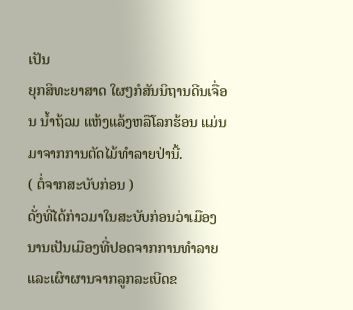ເປັນ
ຍຸກສິທະຍາສາດ ໃຜໆກໍສັນນິຖານດີນເຈື່ອນ ນ້ຳຖ້ວມ ແຫ້ງແລ້ງຫລືໂລກຮ້ອນ ແມ່ນມາຈາກການຕັດໄມ້ທຳລາຍປ່ານີ້.
( ຕໍ່ຈາກສະບັບກ່ອນ )
ດັ່ງທີ່ໄດ້ກ່າວມາໃນສະບັບກ່ອນວ່າເມືອງນານເປັນເມືອງທີ່ປອດຈາກການທຳລາຍແລະເຜົາຜານຈາກລູກລະເບີດຂ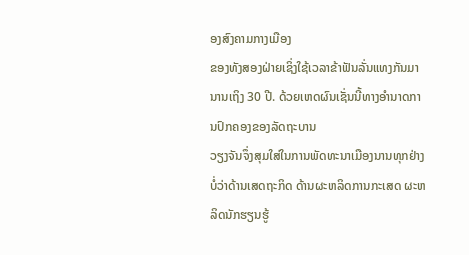ອງສົງຄາມກາງເມືອງ
ຂອງທັງສອງຝ່າຍເຊິ່ງໃຊ້ເວລາຂ້າຟັນລັ່ນແທງກັນມານານເຖິງ 30 ປີ. ດ້ວຍເຫດຜົນເຊັ່ນນີ້ທາງອຳນາດການປົກຄອງຂອງລັດຖະບານ
ວຽງຈັນຈຶ່ງສຸມໃສ່ໃນການພັດທະນາເມືອງນານທຸກຢ່າງບໍ່ວ່າດ້ານເສດຖະກິດ ດ້ານຜະຫລິດການກະເສດ ຜະຫລິດນັກຮຽນຮູ້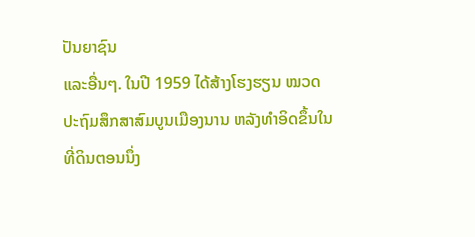ປັນຍາຊົນ
ແລະອື່ນໆ. ໃນປີ 1959 ໄດ້ສ້າງໂຮງຮຽນ ໝວດປະຖົມສຶກສາສົມບູນເມືອງນານ ຫລັງທຳອິດຂຶ້ນໃນທີ່ດິນຕອນນຶ່ງ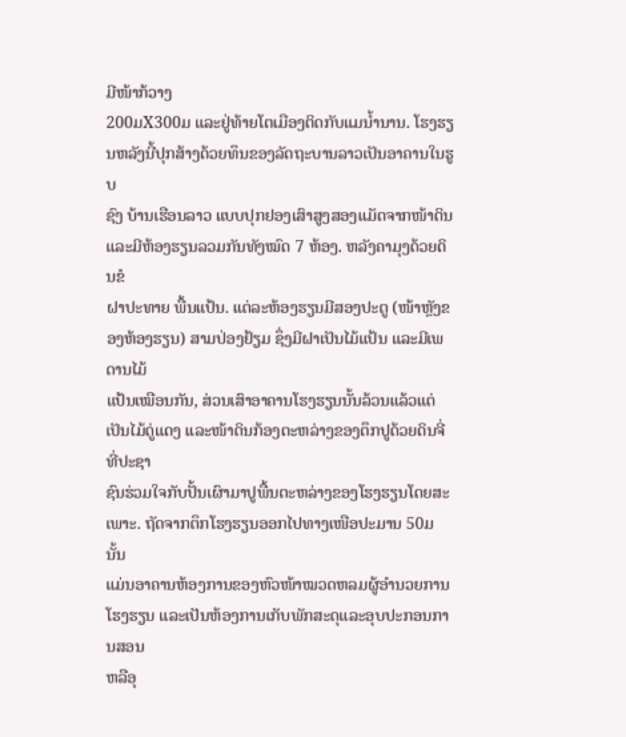ມີໜ້າກ້ວາງ
200ມX300ມ ແລະຢູ່ທ້າຍໂຕເມືອງຕິດກັບແມນ້ຳນານ. ໂຮງຮຽນຫລັງນີ້ປຸກສ້າງດ້ວຍທຶນຂອງລັດຖະບານລາວເປັນອາຄານໃນຮູບ
ຊົງ ບ້ານເຮືອນລາວ ແບບປຸກຢອງເສົາສູງສອງແມັດຈາກໜ້າດິນ ແລະມີຫ້ອງຮຽນລວມກັນທັງໝົດ 7 ຫ້ອງ. ຫລັງຄາມຸງດ້ວຍດິນຂໍ
ຝາປະທາຍ ພື້ນແປ້ນ. ແຕ່ລະຫ້ອງຮຽນມີສອງປະຕູ (ໜ້າຫຼັງຂອງຫ້ອງຮຽນ) ສາມປ່ອງຢ້ຽມ ຊຶ່ງມີຝາເປັນໄມ້ແປ້ນ ແລະມີເພດານໄມ້
ແປ້ນເໝືອນກັນ, ສ່ວນເສົາອາຄານໂຮງຮຽນນັ້ນລ້ວນແລ້ວແຕ່ເປັນໄມ້ດູ່ແດງ ແລະໜ້າດິນກ້ອງຕະຫລ່າງຂອງຕຶກປູດ້ວຍດິນຈີ່ທີ່ປະຊາ
ຊົນຮ່ວມໃຈກັບປັ້ນເຜົາມາປູພື້ນຕະຫລ່າງຂອງໂຮງຮຽນໂດຍສະເພາະ. ຖັດຈາກຕຶກໂຮງຮຽນອອກໄປທາງເໜືອປະມານ 50ມ ນັ້ນ
ແມ່ນອາຄານຫ້ອງການຂອງຫົວໜ້າໝວດຫລມຜູ້ອຳນວຍການໂຮງຮຽນ ແລະເປັນຫ້ອງການເກັບພັກສະດຸແລະອຸບປະກອນການສອນ
ຫລືອຸ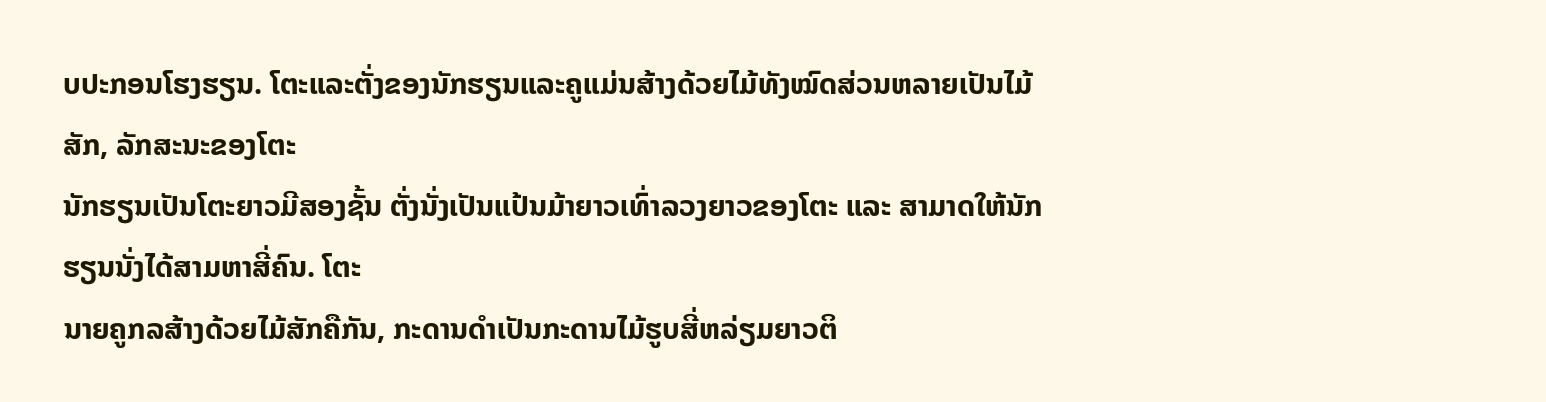ບປະກອນໂຮງຮຽນ. ໂຕະແລະຕັ່ງຂອງນັກຮຽນແລະຄູແມ່ນສ້າງດ້ວຍໄມ້ທັງໝົດສ່ວນຫລາຍເປັນໄມ້ສັກ, ລັກສະນະຂອງໂຕະ
ນັກຮຽນເປັນໂຕະຍາວມີສອງຊັ້ນ ຕັ່ງນັ່ງເປັນແປ້ນມ້າຍາວເທົ່າລວງຍາວຂອງໂຕະ ແລະ ສາມາດໃຫ້ນັກຮຽນນັ່ງໄດ້ສາມຫາສີ່ຄົນ. ໂຕະ
ນາຍຄູກລສ້າງດ້ວຍໄມ້ສັກຄືກັນ, ກະດານດຳເປັນກະດານໄມ້ຮູບສີ່ຫລ່ຽມຍາວຕິ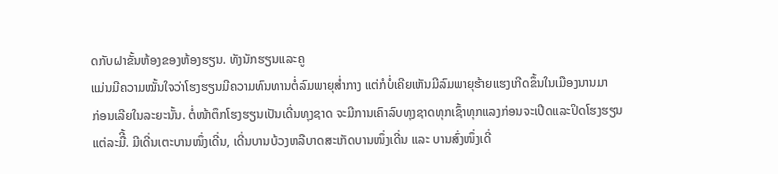ດກັບຝາຂັ້ນຫ້ອງຂອງຫ້ອງຮຽນ. ທັງນັກຮຽນແລະຄູ
ແມ່ນມີຄວາມໝັ້ນໃຈວ່າໂຮງຮຽນມີຄວາມທົນທານຕໍ່ລົມພາຍຸສ່ຳກາງ ແຕ່ກໍບໍ່ເຄີຍເຫັນມີລົມພາຍຸຮ້າຍແຮງເກີດຂຶ້ນໃນເມືອງນານມາ
ກ່ອນເລີຍໃນລະຍະນັ້ນ. ຕໍ່ໜ້າຕຶກໂຮງຮຽນເປັນເດີ່ນທຸງຊາດ ຈະມີການເຄົາລົບທຸງຊາດທຸກເຊົ້າທຸກແລງກ່ອນຈະເປີດແລະປິດໂຮງຮຽນ
ແຕ່ລະມືີ້. ມີເດີ່ນເຕະບານໜຶ່ງເດີ່ນ, ເດີ່ນບານບ້ວງຫລືບາດສະເກັດບານໜຶ່ງເດີ່ນ ແລະ ບານສົ່ງໜຶ່ງເດີ່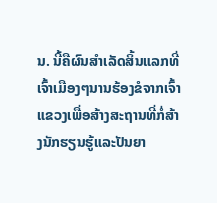ນ. ນີ້ຄືຜົນສຳເລັດສິ້ນແລກທີ່
ເຈົ້າເມືອງໆນານຮ້ອງຂໍຈາກເຈົ້າແຂວງເພື່ອສ້າງສະຖານທີ່ກໍ່ສ້າງນັກຮຽນຮູ້ແລະປັນຍາ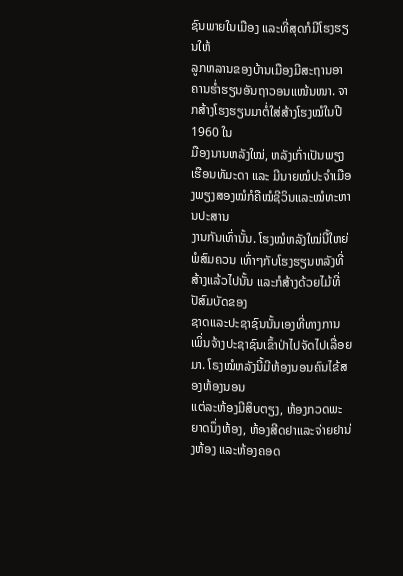ຊົນພາຍໃນເມືອງ ແລະທີ່ສຸດກໍມີໂຮງຮຽນໃຫ້
ລູກຫລານຂອງບ້ານເມືອງມີສະຖານອາຄານຮ່ຳຮຽນອັນຖາວອນແໜ້ນໜາ. ຈາກສ້າງໂຮງຮຽນມາຕໍ່ໃສ່ສ້າງໂຮງໝໍໃນປີ 1960 ໃນ
ມືອງນານຫລັງໃໝ່, ຫລັງເກົ່າເປັນພຽງເຮືອນທັມະດາ ແລະ ມີນາຍໝໍປະຈຳເມືອງພຽງສອງໝໍກໍຄືໝໍຊີວິນແລະໝໍທະຫານປະສານ
ງານກັນເທົ່ານັ້ນ. ໂຮງໝໍຫລັງໃໝ່ນີ້ໃຫຍ່ພໍສົມຄວນ ເທົ່າໆກັບໂຮງຮຽນຫລັງທີ່ສ້າງແລ້ວໄປນັ້ນ ແລະກໍສ້າງດ້ວຍໄມ້ທີ່ປັສົມບັດຂອງ
ຊາດແລະປະຊາຊົນນັ້ນເອງທີ່ທາງການເພິ່ນຈ້າງປະຊາຊົນເຂົ້າປ່າໄປຈັດໄປເລື່ອຍມາ. ໂຣງໝໍຫລັງນີ້ມີຫ້ອງນອນຄົນໄຂ້ສອງຫ້ອງນອນ
ແຕ່ລະຫ້ອງມີສິບຕຽງ, ຫ້ອງກວດພະຍາດນຶ່ງຫ້ອງ, ຫ້ອງສີດຢາແລະຈ່າຍຢານ່ງຫ້ອງ ແລະຫ້ອງຄອດ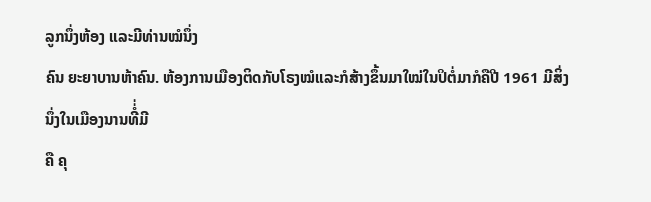ລູກນຶ່ງຫ້ອງ ແລະມີທ່ານໝໍນຶ່ງ
ຄົນ ຍະຍາບານຫ້າຄົນ. ຫ້ອງການເມືອງຕິດກັບໂຣງໝໍແລະກໍສ້າງຂຶ້ນມາໃໝ່ໃນປິຕໍ່ມາກໍຄືປີ 1961 ມີສິ່ງນຶ່ງໃນເມືອງນານທີ່ໍ່ມີ
ຄື ຄຸ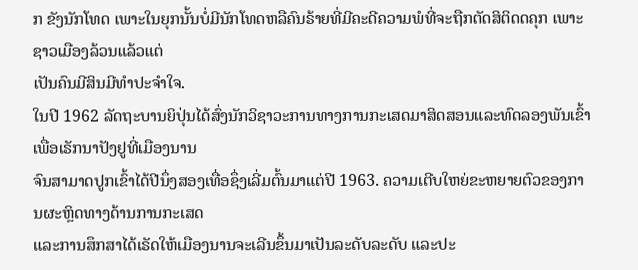ກ ຂັງນັກໂທດ ເພາະໃນຍຸກນັ້ນບໍ່ມີນັກໂທດຫລືຄົນຣ້າຍທີ່ມີຄະດີຄວາມພໍທີ່ຈະຖືກຕັດສິຕິດດຄຸກ ເພາະຊາວເມືອງລ້ວນແລ້ວແຕ່
ເປັນຄົນມີສິນມີທຳປະຈຳໃຈ.
ໃນປີ 1962 ລັດຖະບານຍິປຸ່ນໄດ້ສົ່ງນັກວິຊາວະການທາງການກະເສດມາສິດສອນແລະທົດລອງພັນເຂົ້າເພື່ອເຣັກນາປັງຢູທີ່ເມືອງນານ
ຈົນສາມາດປູກເຂົ້າໄດ້ປີນຶ່ງສອງເທື່ອຊຶ່ງເລີ່ມຕົ້ນມາແຕ່ປີ 1963. ຄວາມເຕີບໃຫຍ່ຂະຫຍາຍຕົວຂອງການຜະຫຼິດທາງດ້ານການກະເສດ
ແລະການສຶກສາໄດ້ເຣັດໃຫ້ເມືອງນານຈະເລີນຂຶ້ນມາເປັນລະດັບລະດັບ ແລະປະ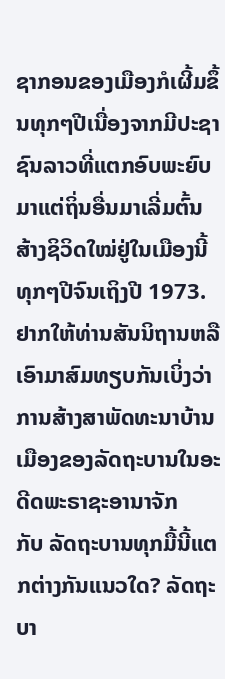ຊາກອນຂອງເມືອງກໍເຜີ້ມຂຶ້ນທຸກໆປີເນື່ອງຈາກມີປະຊາ
ຊົນລາວທີ່ແຕກອົບພະຍົບມາແຕ່ຖິ່ນອື່ນມາເລີ່ມຕົ້ນສ້າງຊິວິດໃໝ່ຢູ່ໃນເມືອງນີ້ທຸກໆປີຈົນເຖິງປີ 1973.
ຢາກໃຫ້ທ່ານສັນນິຖານຫລືເອົາມາສົມທຽບກັນເບິ່ງວ່າການສ້າງສາພັດທະນາບ້ານເມືອງຂອງລັດຖະບານໃນອະດີດພະຣາຊະອານາຈັກ
ກັບ ລັດຖະບານທຸກມື້ນີ້ແຕກຕ່າງກັນແນວໃດ? ລັດຖະບາ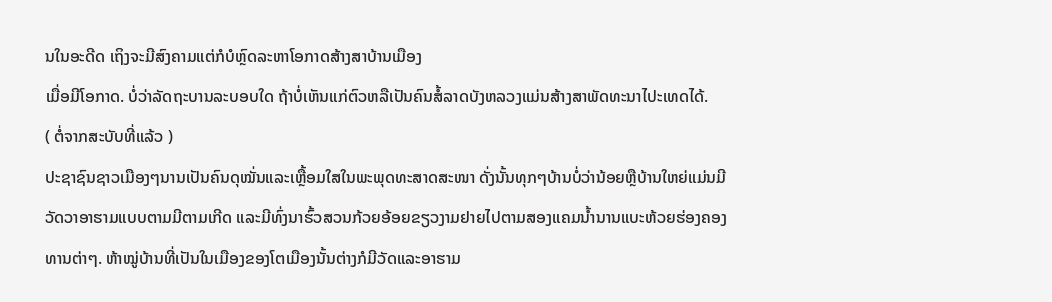ນໃນອະດີດ ເຖິງຈະມີສົງຄາມແຕ່ກໍບໍຫຼົດລະຫາໂອກາດສ້າງສາບ້ານເມືອງ
ເມື່ອມີໂອກາດ. ບໍ່ວ່າລັດຖະບານລະບອບໃດ ຖ້າບໍ່ເຫັນແກ່ຕົວຫລືເປັນຄົນສໍ້ລາດບັງຫລວງແມ່ນສ້າງສາພັດທະນາໄປະເທດໄດ້.
( ຕໍ່ຈາກສະບັບທີ່ແລ້ວ )
ປະຊາຊົນຊາວເມືອງໆນານເປັນຄົນດຸໝັ່ນແລະເຫຼື້ອມໃສໃນພະພຸດທະສາດສະໜາ ດັ່ງນັ້ນທຸກໆບ້ານບໍ່ວ່ານ້ອຍຫຼືບ້ານໃຫຍ່ແມ່ນມີ
ວັດວາອາຮາມແບບຕາມມີຕາມເກີດ ແລະມີທົ່ງນາຮົ້ວສວນກ້ວຍອ້ອຍຂຽວງາມຢາຍໄປຕາມສອງແຄມນ້ຳນານແບະຫ້ວຍຮ່ອງຄອງ
ທານຕ່າໆ. ຫ້າໝູ່ບ້ານທີ່ເປັນໃນເມືອງຂອງໂຕເມືອງນັ້ນຕ່າງກໍມີວັດແລະອາຮາມ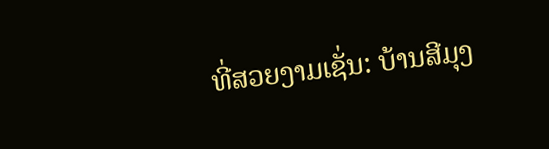ທີ່ສວຍງາມເຊັ່ນ: ບ້ານສີມຸງ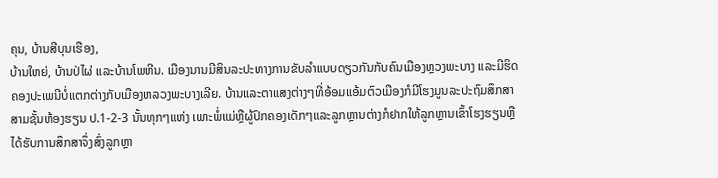ຄຸນ, ບ້ານສີບຸນເຮືອງ,
ບ້ານໃຫຍ່, ບ້ານປ່ໄຜ່ ແລະບ້ານໂພຫີນ. ເມືອງນານມີສິນລະປະທາງການຂັບລຳແບບດຽວກັນກັບຄົນເມືອງຫຼວງພະບາງ ແລະມີຮິດ
ຄອງປະເພນີບໍ່ແຕກຕ່າງກັບເມືອງຫລວງພະບາງເລີຍ. ບ້ານແລະຕາແສງຕ່າງໆທີ່ອ້ອມແອ້ມຕົວເມືອງກໍມີໂຮງມູນລະປະຖົມສຶກສາ
ສາມຊັ້ນຫ້ອງຮຽນ ປ.1-2-3 ນັ້ນທຸກໆແຫ່ງ ເພາະພໍ່ແມ່ຫຼືຜູ້ປົກຄອງເດັກໆແລະລູກຫຼານຕ່າງກໍຢາກໃຫ້ລູກຫຼານເຂົ້າໂຮງຮຽນຫຼື
ໄດ້ຮັບການສຶກສາຈຶ່ງສົ່ງລູກຫຼາ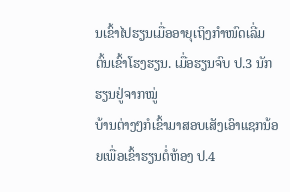ນເຂົ້າໄປຮຽນເມື່ອອາຍຸເຖິງກຳໜົດເລີ່ມຕົ້ນເຂົ້າໂຮງຮຽນ. ເມື່ອຮຽນຈົບ ປ.3 ນັກຮຽນຢູ່ຈາກໝູ່
ບ້ານຕ່າງໆກໍເຂົ້າມາສອບເສັງເອົາແຊກນ້ອຍເພື່ອເຂົ້າຮຽນຕໍ່ຫ້ອງ ປ.4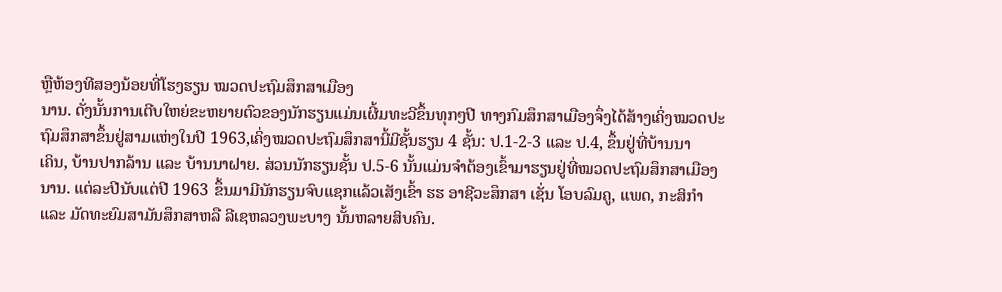ຫຼືຫ້ອງທີສອງນ້ອຍທີ່ໂຮງຮຽນ ໝວດປະຖົມສຶກສາເມືອງ
ນານ. ດັ່ງນັ້ນການເຕີບໃຫຍ່ຂະຫຍາຍຕົວຂອງນັກຮຽນແມ່ນເຜີ້ມທະວີຂຶ້ນທຸກໆປີ ທາງກົມສຶກສາເມືອງຈຶ່ງໄດ້ສ້າງເຄິ່ງໝວດປະ
ຖົມສຶກສາຂຶ້ນຢູ່ສາມແຫ່ງໃນປີ 1963,ເຄິ່ງໝວດປະຖົມສຶກສານີ້ມີຊັ້ນຮຽນ 4 ຊັ້ນ: ປ.1-2-3 ແລະ ປ.4, ຂຶ້ນຢູ່ທີ່ບ້ານນາ
ເຄິນ, ບ້ານປາກລ້ານ ແລະ ບ້ານນາຝາຍ. ສ່ວນນັກຮຽນຊັ້ນ ປ.5-6 ນັ້ນແມ່ນຈຳຕ້ອງເຂົ້າມາຮຽນຢູ່ທີ່ໝວດປະຖົມສຶກສາເມືອງ
ນານ. ແຕ່ລະປີນັບແຕ່ປີ 1963 ຂຶ້ນມາມີນັກຮຽນຈົບແຊກແລ້ວເສັງເຂົ້າ ຮຮ ອາຊີວະສຶກສາ ເຊັ່ນ ໂອບລົມຄູ, ແພດ, ກະສິກຳ
ແລະ ມັດທະຍົມສາມັນສຶກສາຫລື ລີເຊຫລວງພະບາງ ນັ້ນຫລາຍສິບຄົນ.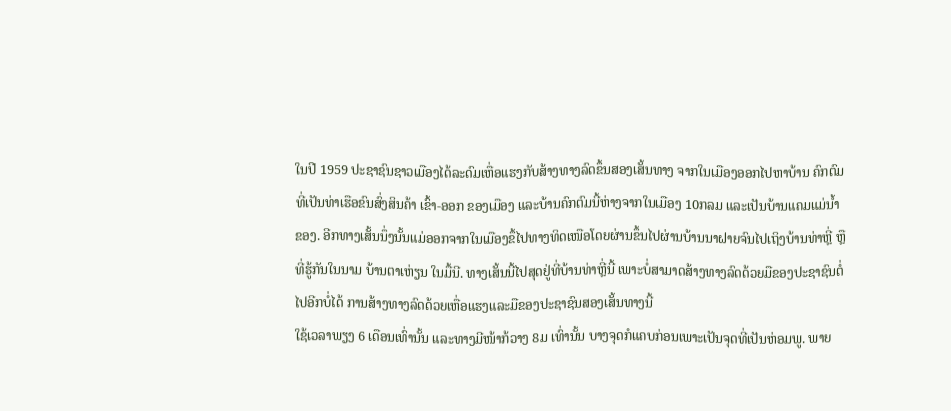ໃນປີ 1959 ປະຊາຊົນຊາວເມືອງໄດ້ລະດົມເຫື່ອແຮງກັບສ້າງທາງລົດຂຶ້ນສອງເສັ້ນທາງ ຈາກໃນເມືອງອອກໄປຫາບ້ານ ຄົກຕົມ
ທີ່ເປັນທ່າເຮືອຂົນສົ່ງສິນຄ້າ ເຂົ້າ-ອອກ ຂອງເມືອງ ແລະບ້ານຄົກຕົມນີ້ຫ່າງຈາກໃນເມືອງ 10ກລມ ແລະເປັນບ້ານແຄມແມ່ນ້ຳ
ຂອງ. ອີກທາງເສັ້ນນຶ່ງນັ້ນແມ່ອອກຈາກໃນເມືອງຂຶ້ໄປທາງທິດເໜືອໂດຍຜ່ານຂຶ້ນໄປຜ່ານບ້ານນາຝາຍຈົນໄປເຖິງບ້ານທ່າຫຼີ່ ຫຼື
ທີ່ຮູ້ກັນໃນນາມ ບ້ານຕາເຫ່ຽນ ໃນມື້ນີ. ທາງເສັ້ນນີ້ໄປສຸດຢູ່ທີ່ບ້ານທ່າຫຼີ່ນີ້ ເພາະບໍ່ສາມາດສ້າງທາງລົດດ້ວຍມືຂອງປະຊາຊົນຕໍ່
ໄປອີກບໍ່ໄດ້ ການສ້າງທາງລົດດ້ວຍເຫື່ອແຮງແລະມືຂອງປະຊາຊົນສອງເສັ້ນທາງນີ້
ໃຊ້ເວລາພຽງ 6 ເດືອນເທົ່ານັ້ນ ແລະທາງມີໜ້າກ້ວາງ 8ມ ເທົ່ານັ້ນ ບາງຈຸດກໍແຄບກ່ອນເພາະເປັນຈຸດທີ່ເປັນຫ່ອມພູ. ພາຍ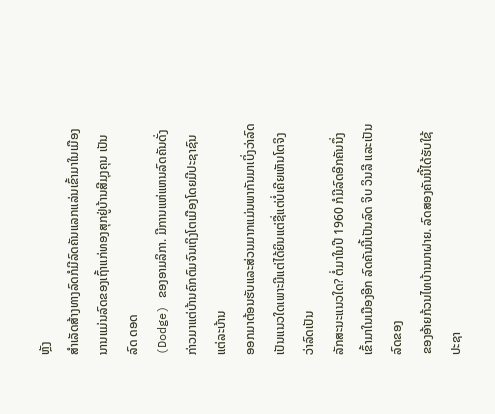ຫຼັງ
ສຳເລັດສ້າງທາງລົດກໍມີລົດຄັນແລກແລ່ນເຂົ້າມາໃນເມືອງນານແມ່ນລົດຂອງເຖົ້າແກ່ທອງສຸກຢູ່ບ້ານສີມຸງຄຸນ ເປັນລົດ ດອດ
(Dodge) ຂອງອາມລິກາ. ມີການແຫ່ແຫນລົດຄັນດັ່ງກ່າວມາແຕ່ບ້ານຄົກຕົມຈົນເຖິງໂຕເມືອງໂດຍມີປະຊາຊົນແຕ່ລະບ້ານ
ອອກມາຕ້ອນຮັບແລະສ່ວນມາກແມ່ນພາກັນມາເບິ່ງວ່າລົດເປັນແນວໃດເພາະມີແຕ່ໄດ້ຍິນແຕ່ຊື່ແຕ່ບໍ່ເຄີຍເຫັນໂຕຈິງວ່າລົດເປັນ
ລັກສະນະແນວໃດ? ຕໍ່ມາໃນປີ 1960 ກໍມີລົດອີກຄັນນຶ່ງເຂົ້າມາໃນເມືອງອີກ ລົດຄັນນີ້ເປັນລົດ ຈິບ ວິນລີ ແລະເປັນລົດຂອງ
ຂອງອ້າຍກ້ວນໄທບ້ານນາຝາຍ. ລົດສອງຄັນນີ້ໄດ້ຮັບໃຊ້ປະຊາ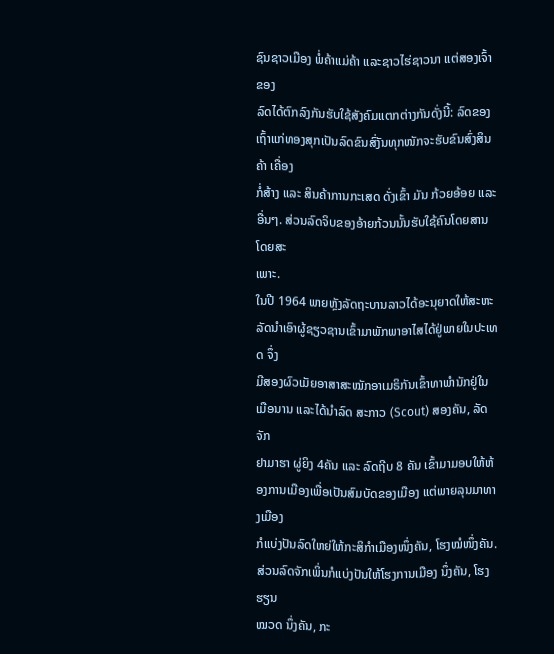ຊົນຊາວເມືອງ ພໍ່ຄ້າແມ່ຄ້າ ແລະຊາວໄຮ່ຊາວນາ ແຕ່ສອງເຈົ້າຂອງ
ລົດໄດ້ຕົກລົງກັນຮັບໃຊ້ສັງຄົມແຕກຕ່າງກັນດັ່ງນີ້: ລົດຂອງເຖົ້າແກ່ທອງສຸກເປັນລົດຂົນສົ່ງັນທຸກໜັກຈະຮັບຂົນສົ່ງສິນຄ້າ ເຄື່ອງ
ກໍ່ສ້າງ ແລະ ສິນຄ້າການກະເສດ ດັ່ງເຂົ້າ ມັນ ກ້ວຍອ້ອຍ ແລະອື່ນໆ. ສ່ວນລົດຈິບຂອງອ້າຍກ້ວນນັ້ນຮັບໃຊ້ຄົນໂດຍສານໂດຍສະ
ເພາະ.
ໃນປີ 1964 ພາຍຫຼັງລັດຖະບານລາວໄດ້ອະນຸຍາດໃຫ້ສະຫະລັດນຳເອົາຜູ້ຊຽວຊານເຂົ້າມາພັກພາອາໄສໄດ້ຢູ່ພາຍໃນປະເທດ ຈຶ່ງ
ມີສອງຜົວເມັຍອາສາສະໝັກອາເມຣິກັນເຂົ້າທາພຳນັກຢູ່ໃນເມືອນານ ແລະໄດ້ນຳລົດ ສະກາວ (Scout) ສອງຄັນ, ລັດຈັກ
ຢາມາຮາ ຜູ່ຍິງ 4ຄັນ ແລະ ລົດຖີບ 8 ຄັນ ເຂົ້າມາມອບໃຫ້ຫ້ອງການເມືອງເພື່ອເປັນສົມບັດຂອງເມືອງ ແຕ່ພາຍລຸນມາທາງເມືອງ
ກໍແບ່ງປັນລົດໃຫຍ່ໃຫ້ກະສິກຳເມືອງໜຶ່ງຄັນ, ໂຮງໝໍໜຶ່ງຄັນ. ສ່ວນລົດຈັກເພິ່ນກໍແບ່ງປັນໃຫ້ໂຮງການເມືອງ ນຶ່ງຄັນ, ໂຮງຮຽນ
ໝວດ ນຶ່ງຄັນ, ກະ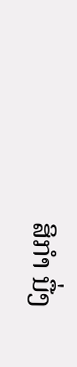ສິກຳ ນື່ງ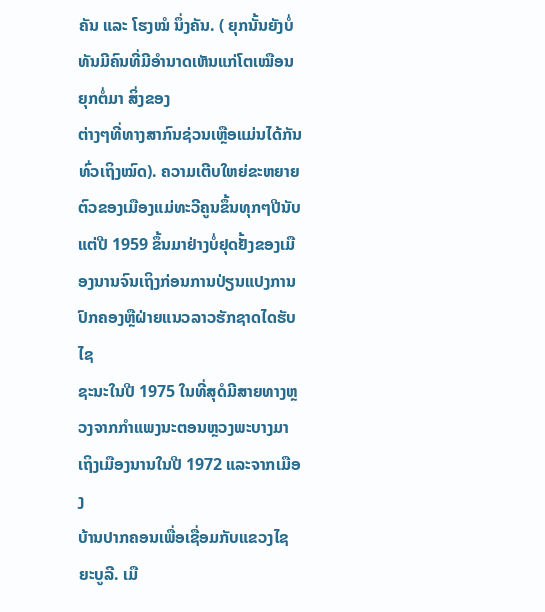ຄັນ ແລະ ໂຮງໝໍ ນຶ່ງຄັນ. ( ຍຸກນັ້ນຍັງບໍ່ທັນມີຄົນທີ່ມີອຳນາດເຫັນແກ່ໂຕເໝືອນຍຸກຕໍ່ມາ ສິ່ງຂອງ
ຕ່າງໆທີ່ທາງສາກົນຊ່ວນເຫຼືອແມ່ນໄດ້ກັນທົ່ວເຖິງໝົດ). ຄວາມເຕີບໃຫຍ່ຂະຫຍາຍຕົວຂອງເມືອງແມ່ທະວີຄູນຂຶ້ນທຸກໆປີນັບ
ແຕ່ປີ 1959 ຂຶ້ນມາຢ່າງບໍ່ຢຸດຢັ້ງຂອງເມືອງນານຈົນເຖິງກ່ອນການປ່ຽນແປງການປົກຄອງຫຼືຝ່າຍແນວລາວຮັກຊາດໄດຮັບໄຊ
ຊະນະໃນປີ 1975 ໃນທີ່ສຸດໍມີສາຍທາງຫຼວງຈາກກຳແພງນະຕອນຫຼວງພະບາງມາເຖິງເມືອງນານໃນປີ 1972 ແລະຈາກເມືອງ
ບ້ານປາກຄອນເພື່ອເຊື່ອມກັບແຂວງໄຊຍະບູລີ. ເມື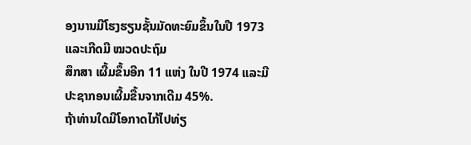ອງນານມີໂຮງຮຽນຊັ້ນມັດທະຍົມຂຶ້ນໃນປີ 1973 ແລະເກີດມີ ໝວດປະຖົມ
ສຶກສາ ເຜີ້ມຂຶ້ນອີກ 11 ແຫ່ງ ໃນປີ 1974 ແລະມີປະຊາກອນເຜີ້ມຂື້ນຈາກເດີມ 45%.
ຖ້າທ່ານໃດມີໂອກາດໄກ້ໄປທ່ຽ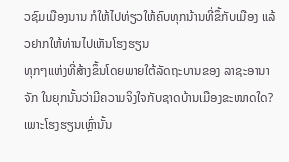ວຊົມເມືອງນານ ກໍໃຫ້ໄປທ່ຽວໃຫ້ຄົບທຸກນ້ານທີ່ຂຶ້ກັບເມືອງ ແລ້ວຢາກໃຫ້ທ່ານໄປເຫັນໂຮງຮຽນ
ທຸກໆແຫ່ງທີ່ສ້າງຂຶ້ນໂດຍພາຍໃຕ້ລັດຖະບານຂອງ ລາຊະອານາຈັກ ໃນຍຸກນັ້ນວ່າມີຄວາມຈິງໃຈກັບຊາດບ້ານເມືອງຂະໜາດໃດ?
ເພາະໂຮງຮຽນເຫຼົ່ານັ້ນ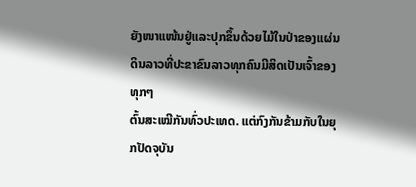ຍັງໜາແໜ້ນຢູ່ແລະປຸກຂຶ້ນດ້ວຍໄມ້ໃນປ່າຂອງແຜ່ນດິນລາວທີ່ປະຂາຂົນລາວທຸກຄົນມີສິດເປັນເຈົ້າຂອງທຸກໆ
ຕົ້ນສະເໝີກັນທົ່ວປະເທດ. ແຕ່ກົງກັນຂ້າມກັບໃນຍຸກປັດຈຸບັນ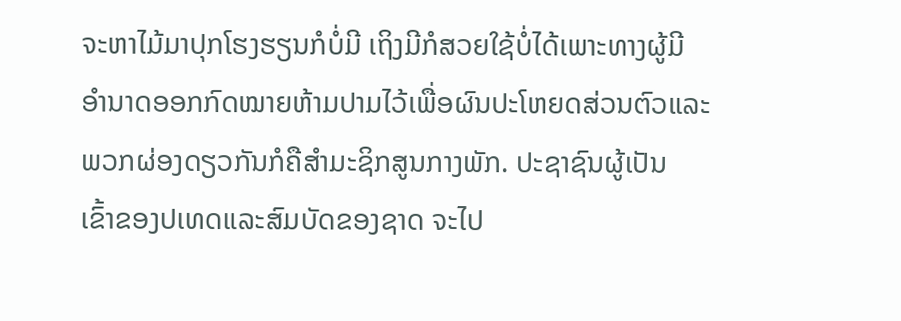ຈະຫາໄມ້ມາປຸກໂຮງຮຽນກໍບໍ່ມີ ເຖິງມີກໍສວຍໃຊ້ບໍ່ໄດ້ເພາະທາງຜູ້ມີ
ອຳນາດອອກກົດໝາຍຫ້າມປາມໄວ້ເພື່ອຜົນປະໂຫຍດສ່ວນຕົວແລະພວກຜ່ອງດຽວກັນກໍຄືສຳມະຊິກສູນກາງພັກ. ປະຊາຊົນຜູ້ເປັນ
ເຂົ້າຂອງປເທດແລະສົມບັດຂອງຊາດ ຈະໄປ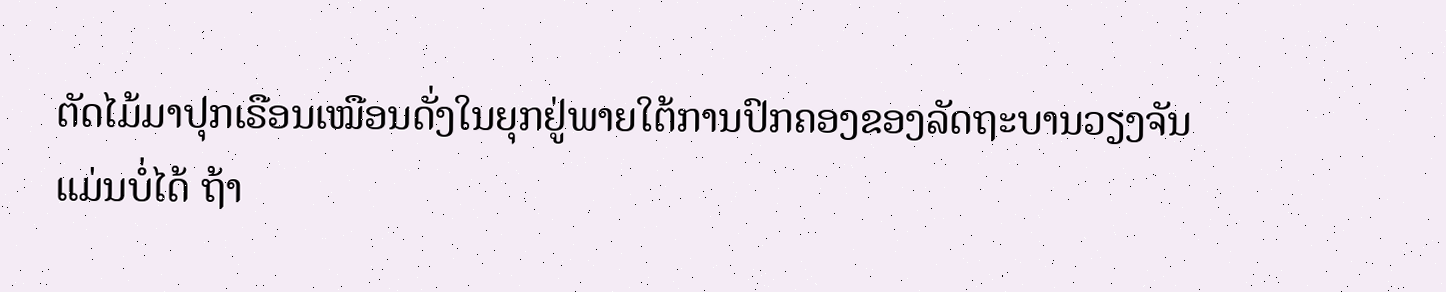ຕັດໄມ້ມາປຸກເຣືອນເໝືອນດັ່ງໃນຍຸກຢູ່ພາຍໃຕ້ການປົກຄອງຂອງລັດຖະບານວຽງຈັນ
ແມ່ນບໍ່ໄດ້ ຖ້າ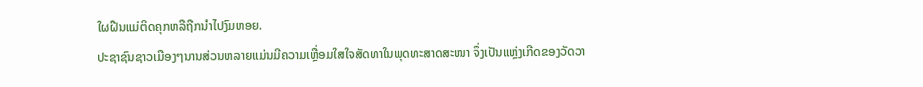ໃຜຝືນແມ່ຕິດຄຸກຫລືຖືກນຳໄປງົມຫອຍ.
ປະຊາຊົນຊາວເມືອງໆນານສ່ວນຫລາຍແມ່ນມີຄວາມເຫຼື່ອມໃສໃຈສັດທາໃນພຸດທະສາດສະໜາ ຈຶ່ງເປັນແຫຼ່ງເກີດຂອງວັດວາ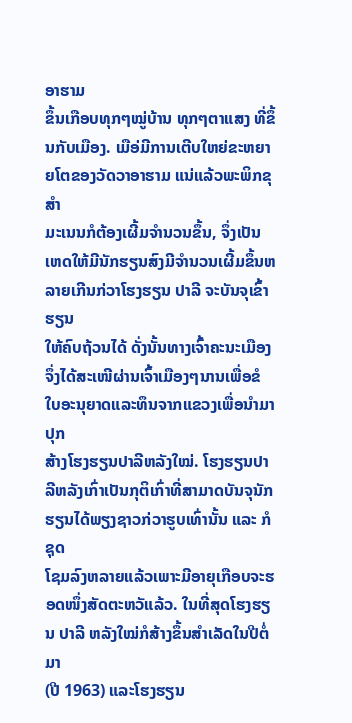ອາຮາມ
ຂຶ້ນເກືອບທຸກໆໝູ່ບ້ານ ທຸກໆຕາແສງ ທີ່ຂຶ້ນກັບເມືອງ. ເມືອ່ມີການເຕີບໃຫຍ່ຂະຫຍາຍໂຕຂອງວັດວາອາຮາມ ແນ່ແລ້ວພະພິກຂຸສຳ
ມະເນນກໍຕ້ອງເຜີ້ມຈຳນວນຂຶ້ນ, ຈຶ່ງເປັນເຫດໃຫ້ມີນັກຮຽນສົງມີຈຳນວນເຜີ້ມຂຶ້ນຫລາຍເກີນກ່ວາໂຮງຮຽນ ປາລີ ຈະບັນຈຸເຂົ້າຮຽນ
ໃຫ້ຄົບຖ້ວນໄດ້ ດັ່ງນັ້ນທາງເຈົ້າຄະນະເມືອງຈຶ່ງໄດ້ສະເໜີຜ່ານເຈົ້າເມືອງໆນານເພື່ອຂໍໃບອະນຸຍາດແລະທຶນຈາກແຂວງເພື່ອນຳມາປຸກ
ສ້າງໂຮງຮຽນປາລີຫລັງໃໝ່. ໂຮງຮຽນປາລີຫລັງເກົ່າເປັນກຸຕິເກົ່າທີ່ສາມາດບັນຈຸນັກຮຽນໄດ້ພຽງຊາວກ່ວາຮູບເທົ່ານັ້ນ ແລະ ກໍຊຸດ
ໂຊມລົງຫລາຍແລ້ວເພາະມີອາຍຸເກືອບຈະຮອດໜຶ່ງສັດຕະຫວັແລ້ວ. ໃນທີ່ສຸດໂຮງຮຽນ ປາລີ ຫລັງໃໝ່ກໍສ້າງຂຶ້ນສຳເລັດໃນປີຕໍ່ມາ
(ປີ 1963) ແລະໂຮງຮຽນ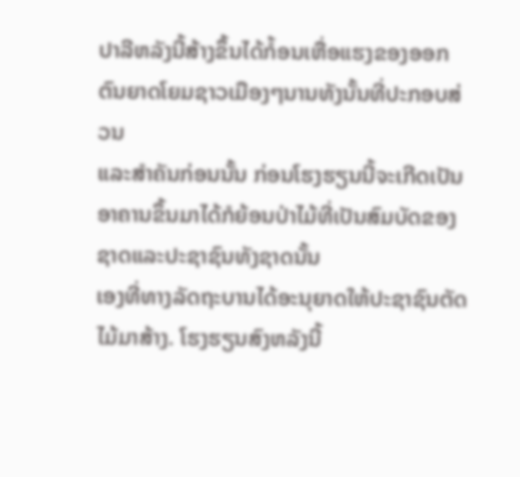ປາລີຫລັງນີ້ສ້າງຂຶ້ນໄດ້ກໍ້ອນເຫື່ອແຮງຂອງອອກຕົນຍາດໂຍມຊາວເມືອງໆນານທັງນັ້ນທີ່ປະກອບສ່ວນ
ແລະສຳຄັນກ່ອນນັ້ນ ກ່ອນໂຮງຮຽນນີ້ຈະເກີດເປັນອາຄານຂຶ້ນມາໄດ້ກໍຍ້ອນປ່າໄມ້ທີ່ເປັນສົມບັດຂອງຊາດແລະປະຊາຊົນທັງຊາດນັ້ນ
ເອງທີ່ທາງລັດຖະບານໄດ້ອະນຸຍາດໃຫ້ປະຊາຊົນຕັດໄມ້ມາສ້າງ. ໂຮງຮຽນສົງຫລັງນີ້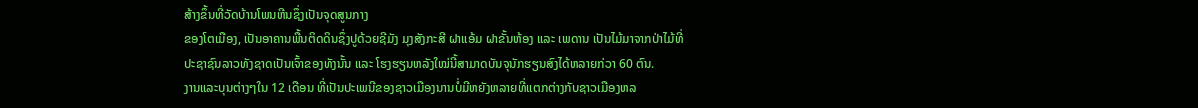ສ້າງຂຶ້ນທີ່ວັດບ້ານໂພນຫີນຊຶ່ງເປັນຈຸດສູນກາງ
ຂອງໂຕເມືອງ, ເປັນອາຄານພື້ນຕິດດິນຊຶ່ງປູດ້ວຍຊີມັງ ມຸງສັງກະສີ ຝາແອ້ມ ຝາຂັ້ນຫ້ອງ ແລະ ເພດານ ເປັນໄມ້ມາຈາກປ່າໄມ້ທີ່
ປະຊາຊົນລາວທັງຊາດເປັນເຈົ້າຂອງທັງນັ້ນ ແລະ ໂຮງຮຽນຫລັງໃໝ່ນີ້ສາມາດບັນຈຸນັກຮຽນສົງໄດ້ຫລາຍກ່ວາ 60 ຕົນ.
ງານແລະບຸນຕ່າງໆໃນ 12 ເດືອນ ທີ່ເປັນປະເພນີຂອງຊາວເມືອງນານບໍ່ມີຫຍັງຫລາຍທີ່ແຕກຕ່າງກັບຊາວເມືອງຫລ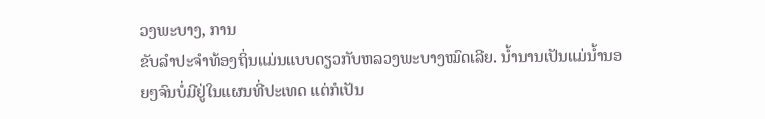ວງພະບາງ, ການ
ຂັບລຳປະຈຳທ້ອງຖິ່ນແມ່ນແບບດຽວກັບຫລວງພະບາງໝົດເລີຍ. ນ້ຳນານເປັນແມ່ນ້ຳນອຍໆຈົນບໍ່ມີຢູ່ໃນແຜນທີ່ປະເທດ ແຕ່ກໍເປັນ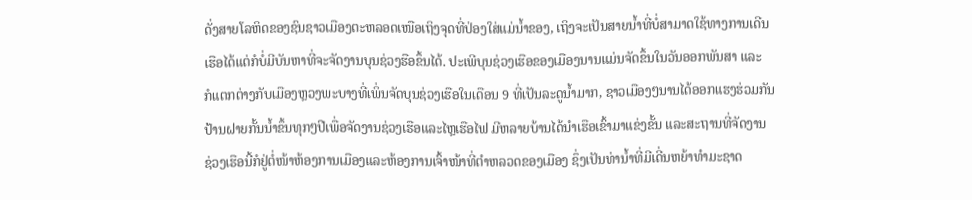ດັ່ງສາຍໂລຫິດຂອງຊົນຊາວເມືອງຕະຫລອດເໜືອເຖິງຈຸດທີ່ປ່ອງໃສ່ແມ່ນ້ຳຂອງ, ເຖິງຈະເປັນສາຍນ້ຳທີ່ບໍ່ສາມາດໃຊ້ທາງການເດີນ
ເຮືອໄດ້ແຕ່ກໍບໍ່ມີບັນຫາທີ່ຈະຈັດງານບຸນຊ່ວງຮືອຂຶ້ນໄດ້. ປະເພີບຸນຊ່ວງເຮືອຂອງເມືອງນານແມ່ນຈັດຂຶ້ນໃນວັນອອກພັນສາ ແລະ
ກໍແຕກຕ່າງກັບເມືອງຫຼວງພະບາງທີ່ເພິ່ນຈັດບຸນຊ່ວງເຮືອໃນເດືອນ 9 ທີ່ເປັນລະດູນ້ຳມາກ, ຊາວເມືອງໆນານໄດ້ອອກແຮງຮ່ວມກັນ
ປ້ານຝາຍກັ້ນນ້ຳຂຶ້ນທຸກໆປີເພື່ອຈັດງານຊ່ວງເຮືອແລະໄຫຼເຮືອໄຟ ມີຫລາຍບ້ານໄດ້ນຳເຮືອເຂົ້າມາແຂ່ງຂັ້ນ ແລະສະຖານທີ່ຈັດງານ
ຊ່ວງເຮືອນີ້ກໍຢູ່ຕໍ່ໜ້າຫ້ອງການເມືອງແລະຫ້ອງການເຈົ້າໜ້າທີ່ຕຳຫລວດຂອງເມືອງ ຊຶ່ງເປັນທ່ານ້ຳທີ່ມີເດີ່ນຫຍ້າທຳມະຊາດ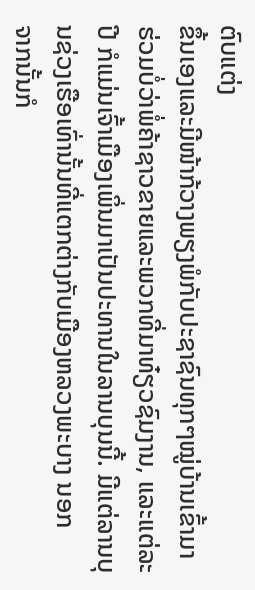ຕົບແຕ່ງ
ຂຶ້ນເອງແລະມີໜ້າກ້ວາງພຽງພໍກັບປະຊາຊົນທຸກໆໝູ່ບ້ານເຂົ້າມາຮ່ວມບໍ່ວ່າພໍ່ຄ້າຊາວຂາຍແລະພວກທີ່ມາທ໋ຽວຊົມງານ, ແລະແຕ່ລະ
ປີ ກໍແມ່ນເຈົ້າເມືອງເພິ່ນມາເປັນປະທານໃນລານບຸນນີ້. ມີແຕ່ລານບຸນຊ່ວງເຮືອເທົ່ານັ້ນທີ່ແຕກຕ່າງກັບເມືອງຫລວງພະບາງ ນອກ
ຈາກນັ້ນກໍ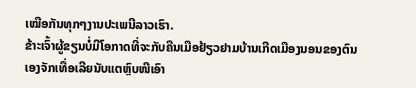ເໝືອກັນທຸກໆງານປະເພນີລາວເຮົາ.
ຂ້າະເຈົ້າຜູ້ຂຽນບໍ່ມີໂອກາດທີ່ຈະກັບຄືນເມືອຢ້ຽວຢາມບ້ານເກີດເມືອງນອນຂອງຕົນເອງຈັກເທື່ອເລີຍນັບແຕຫຼົບໜີເອົາ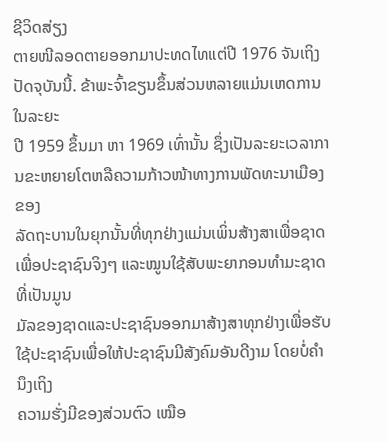ຊີວິດສ່ຽງ
ຕາຍໜີລອດຕາຍອອກມາປະທດໄທແຕ່ປີ 1976 ຈັນເຖິງປັດຈຸບັນນີ້. ຂ້າພະຈົ້າຂຽນຂຶ້ນສ່ວນຫລາຍແມ່ນເຫດການໃນລະຍະ
ປີ 1959 ຂຶ້ນມາ ຫາ 1969 ເທົ່ານັ້ນ ຊຶ່ງເປັນລະຍະເວລາການຂະຫຍາຍໂຕຫລືຄວາມກ້າວໜ້າທາງການພັດທະນາເມືອງຂອງ
ລັດຖະບານໃນຍຸກນັ້ນທີ່ທຸກຢ່າງແມ່ນເພິ່ນສ້າງສາເພື່ອຊາດເພື່ອປະຊາຊົນຈິງໆ ແລະໝູນໃຊ້ສັບພະຍາກອນທຳມະຊາດທີ່ເປັນມູນ
ມັລຂອງຊາດແລະປະຊາຊົນອອກມາສ້າງສາທຸກຢ່າງເພື່ອຮັບໃຊ້ປະຊາຊົນເພື່ອໃຫ້ປະຊາຊົນມີສັງຄົມອັນດີງາມ ໂດຍບໍ່ຄຳນຶງເຖິງ
ຄວາມຮັ່ງມີຂອງສ່ວນຕົວ ເໝືອ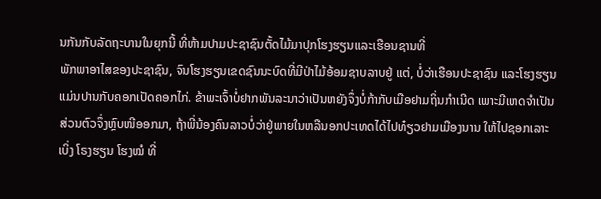ນກັນກັບລັດຖະບານໃນຍຸກນີ້ ທີ່ຫ້າມປາມປະຊາຊົນຕັ້ດໄມ້ມາປຸກໂຮງຮຽນແລະເຮືອນຊານທີ່
ພັກພາອາໄສຂອງປະຊາຊົນ, ຈົນໂຮງຮຽນເຂດຊົນນະບົດທີ່ມີປ່າໄມ້ອ້ອມຊາບລາບຢູ່ ແຕ່, ບໍ່ວ່າເຮືອນປະຊາຊົນ ແລະໂຮງຮຽນ
ແມ່ນປານກັບຄອກເປັດຄອກໄກ່. ຂ້າພະເຈົ້າບໍ່ຢາກພັນລະນາວ່າເປັນຫຍັງຈຶ່ງບໍ່ກ້າກັບເມືອຢາມຖິ່ນກຳເນີດ ເພາະມີເຫດຈຳເປັນ
ສ່ວນຕົວຈຶ່ງຫຼົບໜີອອກມາ, ຖ້າພີ່ນ້ອງຄົນລາວບໍ່ວ່າຢູ່ພາຍໃນຫລືນອກປະເທດໄດ້ໄປທ໋ຽວຢາມເມືອງນານ ໃຫ້ໄປຊອກເລາະ
ເບິ່ງ ໂຣງຮຽນ ໂຮງໝໍ ທີ່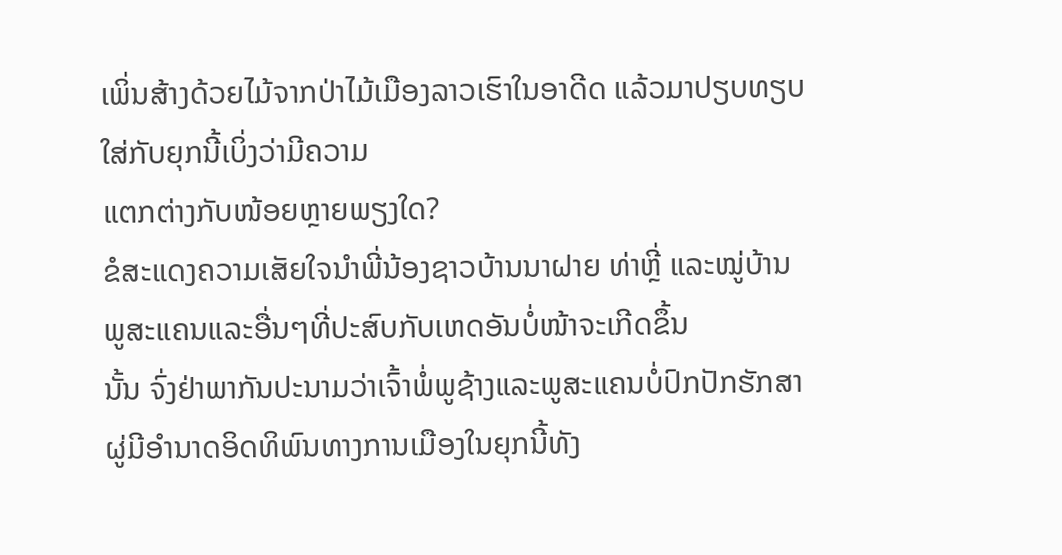ເພິ່ນສ້າງດ້ວຍໄມ້ຈາກປ່າໄມ້ເມືອງລາວເຮົາໃນອາດີດ ແລ້ວມາປຽບທຽບໃສ່ກັບຍຸກນີ້ເບິ່ງວ່າມີຄວາມ
ແຕກຕ່າງກັບໜ້ອຍຫຼາຍພຽງໃດ?
ຂໍສະແດງຄວາມເສັຍໃຈນຳພີ່ນ້ອງຊາວບ້ານນາຝາຍ ທ່າຫຼີ່ ແລະໝູ່ບ້ານພູສະແຄນແລະອື່ນໆທີ່ປະສົບກັບເຫດອັນບໍ່ໜ້າຈະເກີດຂຶ້ນ
ນັ້ນ ຈົ່ງຢ່າພາກັນປະນາມວ່າເຈົ້າພໍ່ພູຊ້າງແລະພູສະແຄນບໍ່ປົກປັກຮັກສາ
ຜູ່ມີອຳນາດອິດທິພົນທາງການເມືອງໃນຍຸກນີ້ທັງ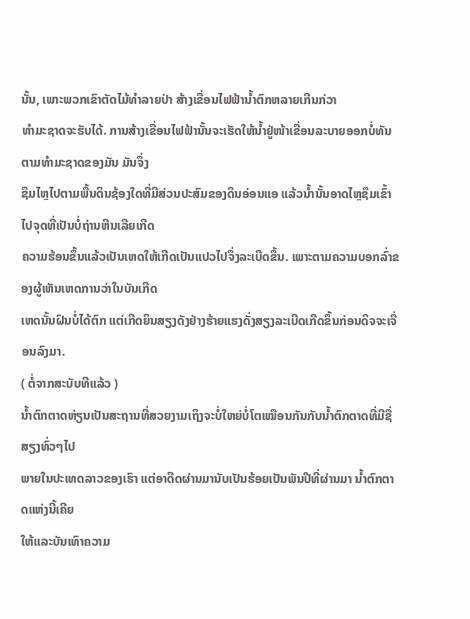ນັ້ນ, ເພາະພວກເຂົາຕັດໄມ້ທຳລາຍປ່າ ສ້າງເຂື່ອນໄຟຟ້ານ້ຳຕົກຫລາຍເກີນກ່ວາ
ທຳມະຊາດຈະຮັບໄດ້. ການສ້າງເຂື່ອນໄຟຟ້ານັ້ນຈະເຮັດໃຫ້ນ້ຳຢູ່ໜ້າເຂື່ອນລະບາຍອອກບໍ່ທັນຕາມທຳມະຊາດຂອງມັນ ມັນຈຶ່ງ
ຊຶມໄຫຼໄປຕາມພື້ນດິນຊ້ອງໃດທີ່ມີສ່ວນປະສົມຂອງດິນອ່ອນແອ ແລ້ວນ້ຳນັ້ນອາດໄຫຼຊຶມເຂົ້າໄປຈຸດທີ່ເປັນບໍ່ຖ່ານຫີນເລີຍເກີດ
ຄວາມຮ້ອນຂຶ້ນແລ້ວເປັນເຫດໃຫ້ເກີດເປັນແປວໄປຈຶ່ງລະເບີດຂຶ້ນ. ເພາະຕາມຄວາມບອກລົ່າຂອງຜູ້ເຫັນເຫດການວ່າໃນບັນເກີດ
ເຫດນັ້ນຝົນບໍ່ໄດ້ຕົກ ແຕ່ເກີດຍິນສຽງດັງຢ່າງຮ້າຍແຮງດັ່ງສຽງລະເບີດເກີດຂຶ້ນກ່ອນດິຈຈະເຈື່ອນລົງມາ.
( ຕໍ່ຈາກສະບັບທີແລ້ວ )
ນ້ຳຕົກຕາດຫ່ຽນເປັນສະຖານທີ່ສວຍງາມເຖິງຈະບໍ່ໃຫຍ່ບໍ່ໂຕເໝືອນກັນກັບນ້ຳຕົກຕາດທີ່ມີຊື່ສຽງທົ່ວໆໄປ
ພາຍໃນປະເທດລາວຂອງເຮົາ ແຕ່ອາດີດຜ່ານມານັບເປັນຮ້ອຍເປັນພັນປີທີ່ຜ່ານມາ ນ້ຳຕົກຕາດແຫ່ງນີ້ເຄີຍ
ໃຫ້ແລະບັນເທົາຄວາມ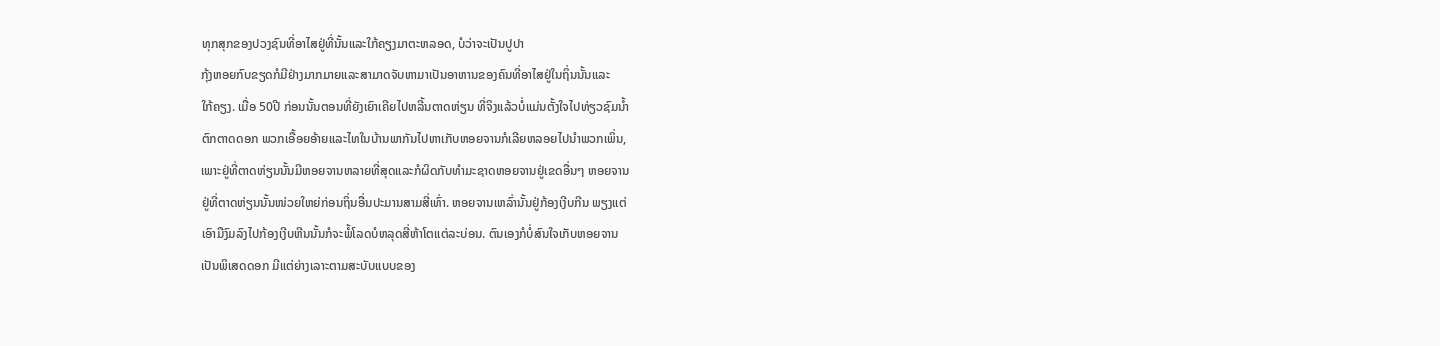ທຸກສຸກຂອງປວງຊົນທີ່ອາໄສຢູ່ທີ່ນັ້ນແລະໃກ້ຄຽງມາຕະຫລອດ, ບໍວ່າຈະເປັນປູປາ
ກຸ້ງຫອຍກົບຂຽດກໍມີຢ່າງມາກມາຍແລະສາມາດຈັບຫາມາເປັນອາຫານຂອງຄົນທີ່ອາໄສຢູ່ໃນຖິ່ນນັ້ນແລະ
ໃກ້ຄຽງ. ເມື່ອ 50ປີ ກ່ອນນັ້ນຕອນທີ່ຍັງເຍົາເຄີຍໄປຫລີ້ນຕາດຫ່ຽນ ທີ່ຈິງແລ້ວບໍ່ແມ່ນຕັ້ງໃຈໄປທ່ຽວຊົມນ້ຳ
ຕົກຕາດດອກ ພວກເອື້ອຍອ້າຍແລະໄທໃນບ້ານພາກັນໄປຫາເກັບຫອຍຈານກໍເລີຍຫລອຍໄປນຳພວກເພິ່ນ,
ເພາະຢູ່ທີ່ຕາດຫ່ຽນນັ້ນມີຫອຍຈານຫລາຍທີ່ສຸດແລະກໍຜິດກັບທຳມະຊາດຫອຍຈານຢູ່ເຂດອື່ນໆ ຫອຍຈານ
ຢູ່ທີ່ຕາດຫ່ຽນນັ້ນໜ່ວຍໃຫຍ່ກ່ອນຖິ່ນອື່ນປະມານສາມສີ່ເທົ່າ. ຫອຍຈານເຫລົ່ານັ້ນຢູ່ກ້ອງເງີບກີນ ພຽງແຕ່
ເອົາມືງົມລົງໄປກ້ອງເງີບຫີນນັ້ນກໍຈະພໍ້ໂລດບໍຫລຸດສີ່ຫ້າໂຕແຕ່ລະບ່ອນ. ຕົນເອງກໍບໍ່ສົນໃຈເກັບຫອຍຈານ
ເປັນພິເສດດອກ ມີແຕ່ຍ່າງເລາະຕາມສະບັບແບບຂອງ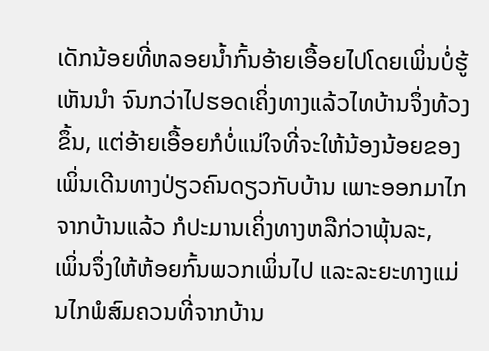ເດັກນ້ອຍທີ່ຫລອຍນ້ຳກົ້ນອ້າຍເອື້ອຍໄປໂດຍເພິ່ນບໍ່ຮູ້
ເຫັນນຳ ຈົນກວ່າໄປຮອດເຄິ່ງທາງແລ້ວໄທບ້ານຈຶ່ງທ້ວງຂຶ້ນ, ແຕ່ອ້າຍເອື້ອຍກໍບໍ່ແນ່ໃຈທີ່ຈະໃຫ້ນ້ອງນ້ອຍຂອງ
ເພິ່ນເດີນທາງປ່ຽວຄົນດຽວກັບບ້ານ ເພາະອອກມາໄກຈາກບ້ານແລ້ວ ກໍປະມານເຄິ່ງທາງຫລືກ່ວາພຸ້ນລະ,
ເພິ່ນຈຶ່ງໃຫ້ຫ້ອຍກົ້ນພວກເພິ່ນໄປ ແລະລະຍະທາງແມ່ນໄກພໍສົມຄວນທີ່ຈາກບ້ານ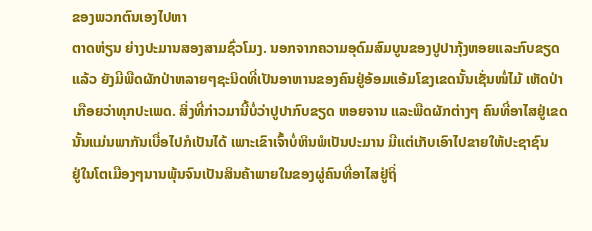ຂອງພວກຕົນເອງໄປຫາ
ຕາດຫ່ຽນ ຍ່າງປະມານສອງສາມຊົ່ວໂມງ. ນອກຈາກຄວາມອຸດົມສົມບູນຂອງປູປາກຸ້ງຫອຍແລະກົບຂຽດ
ແລ້ວ ຍັງມີພືດຜັກປ່າຫລາຍໆຊະນິດທີ່ເປັນອາຫານຂອງຄົນຢູ່ອ້ອມແອ້ມໂຂງເຂດນັ້ນເຊັ່ນໜໍ່ໄມ້ ເຫັດປ່າ
ເກືອຍວ່າທຸກປະເພດ. ສິ່ງທີ່ກ່າວມານີ້ບໍ່ວ່າປູປາກົບຂຽດ ຫອຍຈານ ແລະພືດຜັກຕ່າງໆ ຄົນທີ່ອາໄສຢູ່ເຂດ
ນັ້ນແມ່ນພາກັນເບື່ອໄປກໍເປັນໄດ້ ເພາະເຂົາເຈົ້າບໍ່ຫິນພໍເປັນປະມານ ມີແຕ່ເກັບເອົາໄປຂາຍໃຫ້ປະຊາຊົນ
ຢູ່ໃນໂຕເມືອງໆນານພຸ້ນຈົນເປັນສິນຄ້າພາຍໃນຂອງຜູ່ຄົນທີ່ອາໄສຢູ່ຖິ່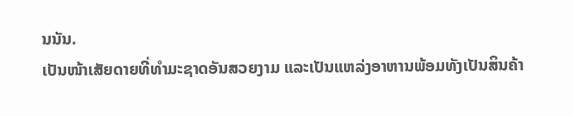ນນັນ.
ເປັນໜ້າເສັຍດາຍທີ່ທຳມະຊາດອັນສວຍງາມ ແລະເປັນແຫລ່ງອາຫານພ້ອມທັງເປັນສິນຄ້າ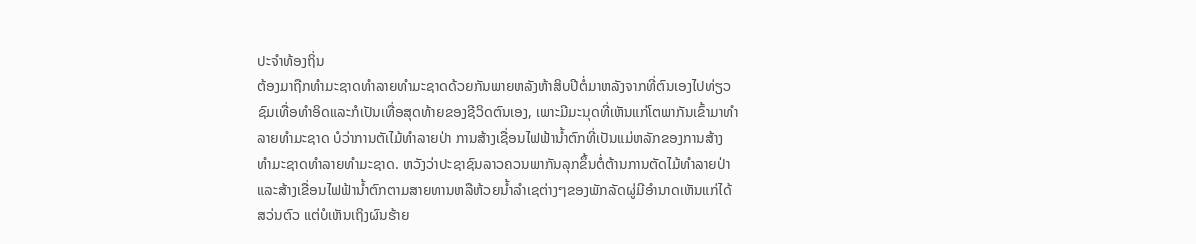ປະຈຳທ້ອງຖິ່ນ
ຕ້ອງມາຖືກທຳມະຊາດທຳລາຍທຳມະຊາດດ້ວຍກັນພາຍຫລັງຫ້າສິບປີຕໍ່ມາຫລັງຈາກທີ່ຕົນເອງໄປທ່ຽວ
ຊົມເທື່ອທຳອິດແລະກໍເປັນເທື່ອສຸດທ້າຍຂອງຊີວິດຕົນເອງ, ເພາະມີມະນຸດທີ່ເຫັນແກ່ໂຕພາກັນເຂົ້າມາທຳ
ລາຍທຳມະຊາດ ບໍວ່າການຕັເໄມ້ທຳລາຍປ່າ ການສ້າງເຊື່ອນໄຟຟ້ານ້ຳຕົກທີ່ເປັນແມ່ຫລັກຂອງການສ້າງ
ທຳມະຊາດທຳລາຍທຳມະຊາດ. ຫວັງວ່າປະຊາຊົນລາວຄວນພາກັນລຸກຂຶ້ນຕໍ່ຕ້ານການຕັດໄມ້ທຳລາຍປ່າ
ແລະສ້າງເຂື່ອນໄຟຟ້ານ້ຳຕົກຕາມສາຍທານຫລືຫ້ວຍນ້ຳລຳເຊຕ່າງໆຂອງພັກລັດຜູ່ມີອຳນາດເຫັນແກ່ໄດ້
ສວ່ນຕົວ ແຕ່ບໍເຫັນເຖິງຜົນຮ້າຍ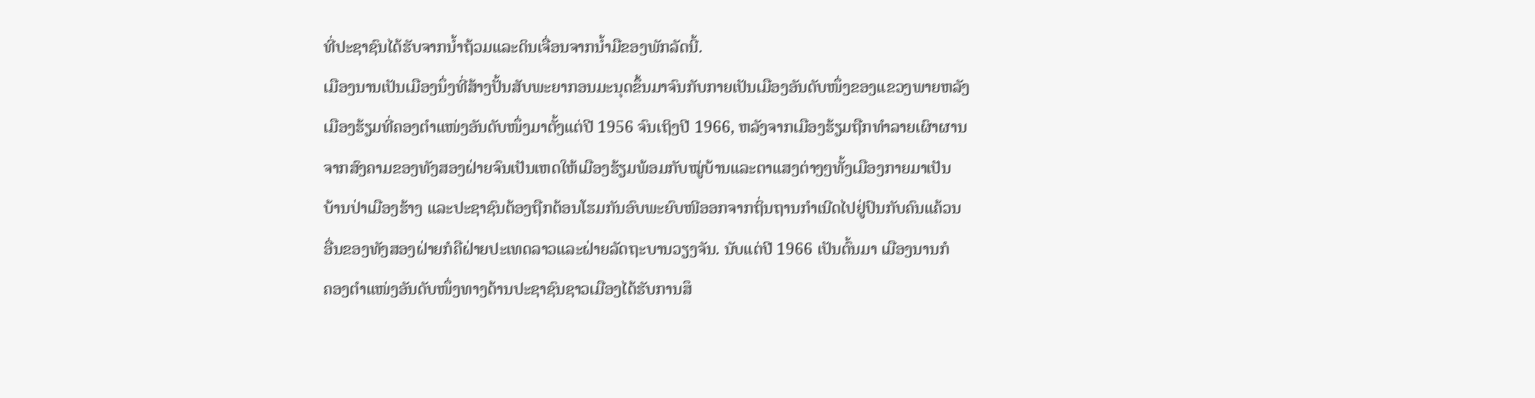ທີ່ປະຊາຊົນໄດ້ຮັບຈາກນ້ຳຖ້ວມແລະດິນເຈື່ອນຈາກນ້ຳມືຂອງພັກລັດນີ້.
ເມືອງນານເປັນເມືອງນຶ່ງທີ່ສ້າງປັ້ນສັບພະຍາກອນມະນຸດຂຶ້ນມາຈົນກັບກາຍເປັນເມືອງອັນດັບໜຶ່ງຂອງແຂວງພາຍຫລັງ
ເມືອງຮ້ຽມທີ່ຄອງຕຳແໜ່ງອັນດັບໜຶ່ງມາຕັ້ງແຕ່ປີ 1956 ຈົນເຖິງປີ 1966, ຫລັງຈາກເມືອງຮ້ຽມຖືກທຳລາຍເຜົາຜານ
ຈາກສົງຄາມຂອງທັງສອງຝ່າຍຈົນເປັນເຫດໃຫ້ເມືອງຮ້ຽມພ້ອມກັບໝູ່ບ້ານແລະຕາແສງຕ່າງໆທັ້ງເມືອງກາຍມາເປັນ
ບ້ານປ່າເມືອງຮ້າງ ແລະປະຊາຊົນຕ້ອງຖືກຕ້ອນໂຮມກັນອົບພະຍົບໜີອອກຈາກຖິ່ນຖານກຳເນີດໄປຢູ່ປົນກັບຄົນແຄ້ວນ
ອື່ນຂອງທັງສອງຝ່າຍກໍຄືຝ່າຍປະເທດລາວແລະຝ່າຍລັດຖະບານວຽງຈັນ. ນັບແຕ່ປີ 1966 ເປັນຕົ້ນມາ ເມືອງນານກໍ
ຄອງຕຳແໜ່ງອັນດັບໜຶ່ງທາງດ້ານປະຊາຊົນຊາວເມືອງໄດ້ຮັບການສຶ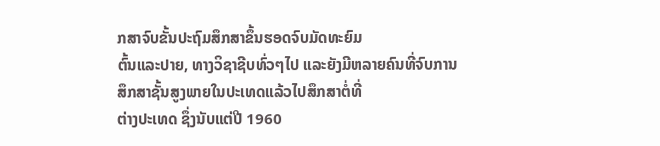ກສາຈົບຂັ້ນປະຖົມສຶກສາຂຶ້ນຮອດຈົບມັດທະຍົມ
ຕົ້ນແລະປາຍ, ທາງວິຊາຊີບທົ່ວໆໄປ ແລະຍັງມີຫລາຍຄົນທີ່ຈົບການສຶກສາຊັ້ນສູງພາຍໃນປະເທດແລ້ວໄປສຶກສາຕໍ່ທີ່
ຕ່າງປະເທດ ຊຶ່ງນັບແຕ່ປີ 1960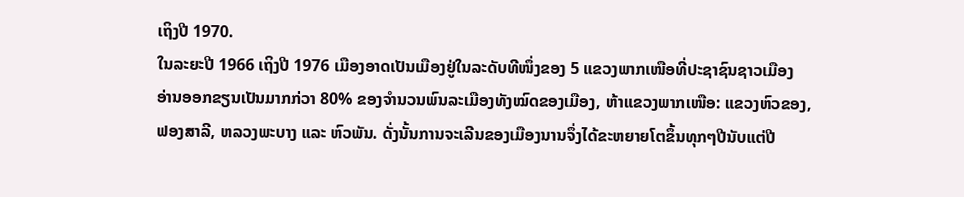ເຖິງປີ 1970.
ໃນລະຍະປີ 1966 ເຖິງປີ 1976 ເມືອງອາດເປັນເມືອງຢູ່ໃນລະດັບທີໜຶ່ງຂອງ 5 ແຂວງພາກເໜືອທີ່ປະຊາຊົນຊາວເມືອງ
ອ່ານອອກຂຽນເປັນມາກກ່ວາ 80% ຂອງຈຳນວນພົນລະເມືອງທັງໝົດຂອງເມືອງ, ຫ້າແຂວງພາກເໜືອ: ແຂວງຫົວຂອງ,
ຟອງສາລີ, ຫລວງພະບາງ ແລະ ຫົວພັນ. ດັ່ງນັ້ນການຈະເລີນຂອງເມືອງນານຈຶ່ງໄດ້ຂະຫຍາຍໂຕຂຶ້ນທຸກໆປີນັບແຕ່ປີ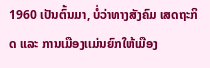1960 ເປັນຕົ້ນມາ, ບໍ່ວ່າທາງສັງຄົມ ເສດຖະກິດ ແລະ ການເມືອງເເມ່ນຍົກໃຫ້ເມືອງ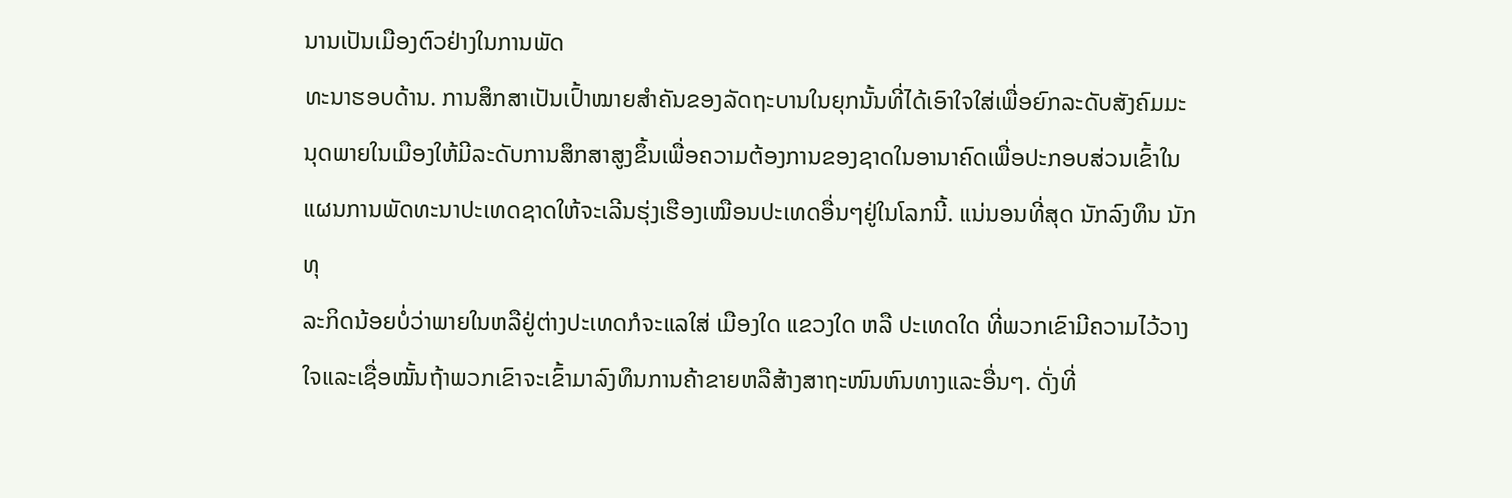ນານເປັນເມືອງຕົວຢ່າງໃນການພັດ
ທະນາຮອບດ້ານ. ການສຶກສາເປັນເປົ້າໝາຍສຳຄັນຂອງລັດຖະບານໃນຍຸກນັ້ນທີ່ໄດ້ເອົາໃຈໃສ່ເພື່ອຍົກລະດັບສັງຄົມມະ
ນຸດພາຍໃນເມືອງໃຫ້ມີລະດັບການສຶກສາສູງຂຶ້ນເພື່ອຄວາມຕ້ອງການຂອງຊາດໃນອານາຄົດເພື່ອປະກອບສ່ວນເຂົ້າໃນ
ແຜນການພັດທະນາປະເທດຊາດໃຫ້ຈະເລີນຮຸ່ງເຮືອງເໝືອນປະເທດອື່ນໆຢູ່ໃນໂລກນີ້. ແນ່ນອນທີ່ສຸດ ນັກລົງທຶນ ນັກທຸ
ລະກິດນ້ອຍບໍ່ວ່າພາຍໃນຫລືຢູ່ຕ່າງປະເທດກໍຈະແລໃສ່ ເມືອງໃດ ແຂວງໃດ ຫລື ປະເທດໃດ ທີ່ພວກເຂົາມີຄວາມໄວ້ວາງ
ໃຈແລະເຊື່ອໝັ້ນຖ້າພວກເຂົາຈະເຂົ້າມາລົງທຶນການຄ້າຂາຍຫລືສ້າງສາຖະໜົນຫົນທາງແລະອື່ນໆ. ດັ່ງທີ່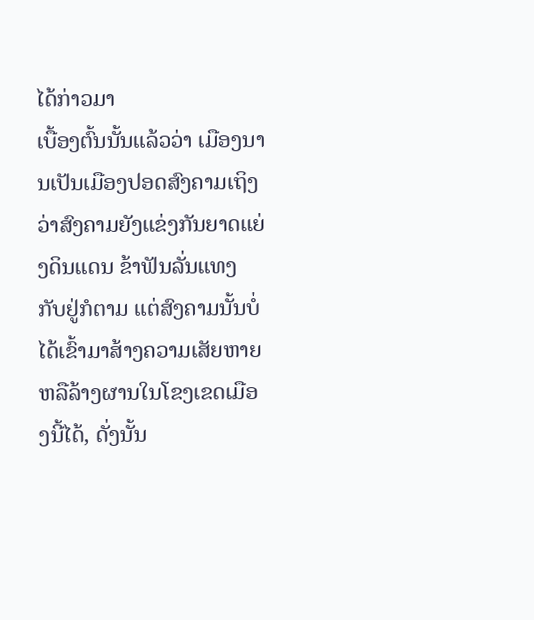ໄດ້ກ່າວມາ
ເບື້ອງຕົ້ນນັ້ນແລ້ວວ່າ ເມືອງນານເປັນເມືອງປອດສົງຄາມເຖິງວ່າສົງຄາມຍັງແຂ່ງກັນຍາດແຍ່ງດິນແດນ ຂ້າຟັນລັ່ນແທງ
ກັບຢູ່ກໍຕາມ ແຕ່ສົງຄາມນັ້ນບໍ່ໄດ້ເຂົ້າມາສ້າງຄວາມເສັຍຫາຍຫລືລ້າງຜານໃນໂຂງເຂດເມືອງນີ້ໄດ້, ດັ່ງນັ້ນ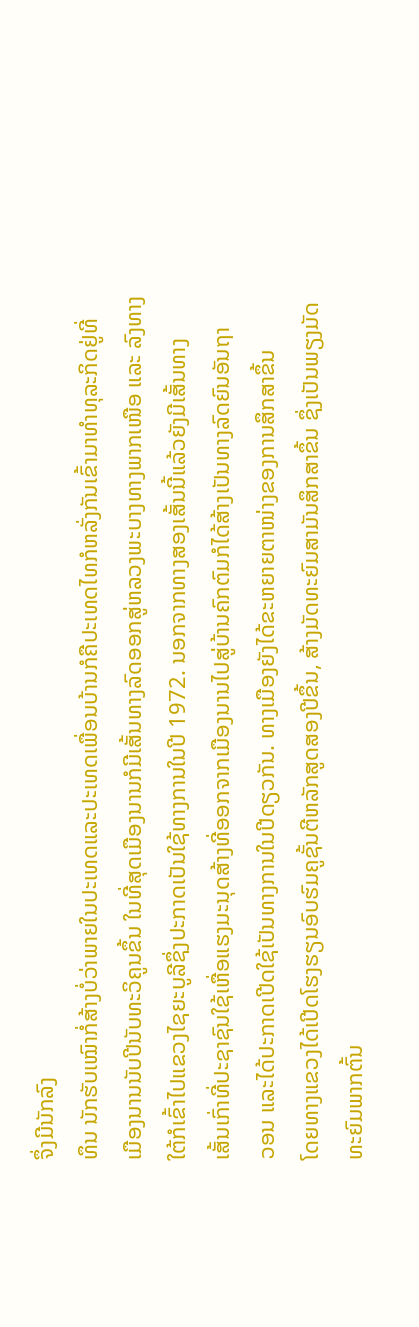ຈຶ່ງມີນັກລົງ
ທຶນ ນັກຮັບເໝົາກໍ່ສ້າງບໍ່ວ່າພາຍໃນປະເທດແລະປະເທດເພື່ອນບ້ານກໍຄືປະເທດໄທກໍຫລັ່ງກັນເຂົ້າມາທຳທຸລະກິດຢູ່ທີ່
ເມືອງນານນັບປີນັບທະວິຄູນຂຶ້ນ ໃນທີ່ສຸດເມືອງນານກໍມີເສັ້ນທາງລົດອອກສູ່ຫລວງພະບາງທາງພາກເໜືອ ແລະ ລົງທາງ
ໃຕ້ກໍເຂົ້າໄປແຂວງໄຊຍະບູລີຊຶ່ງປະກາດເປັນໃຊ້ທາງການໃນປີ 1972. ນອກຈາກທາງສອງເສັ້ນນີ້ແລ້ວຍັງມີເສັ້ນທາງ
ເສັ້ນເກົ່າທີ່ປະຊາຊົນໃຊ້ເຫື່ອແຮງມະນຸດສ້າງທີ່ອອກຈາກເມືອງນານໄປສູ່ບ້ານຄົກຕົມກໍໄດ້ສ້າງເປັນທາງລົດຍົນອັນຖາ
ວອນ ແລະໄດ້ປະກາດເປີດໃຊ້ເປັນທາງການໃນປີດຽວກັນ. ທາງເມືອງຍັງໄດ້ຂະຫຍາຍຕາໜ່າງຂອງການສຶກສາຂຶ້ນ
ໂດຍທາງແຂວງໄດ້ເປີດໂຮງຮຽນອົບຮົມຄູຊັ້ນຕີຫລັກສູດສອງປີຂຶ້ນ, ສ້າງມັດທະຍົມສາມັນສຶກສາຂຶ້ນ ຊຶ່ງເປັນພຽງມັດ
ທະຍົມພາກຕົ້ນ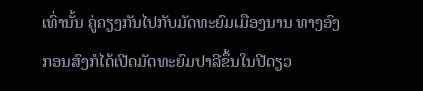ເທົ່ານັ້ນ ຄູ່ຄຽງກັນໄປກັບມັດທະຍົມເມືອງນານ ທາງອົງກອນສົງກໍໄດ້ເປີດມັດທະຍົມປາລີຂຶ້ນໃນປີດຽວ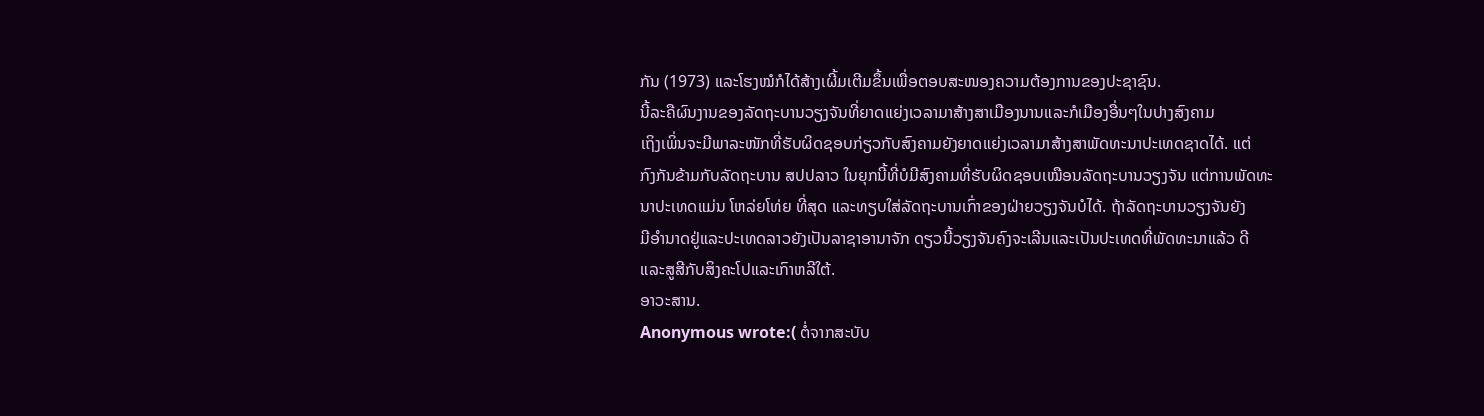ກັນ (1973) ແລະໂຮງໝໍກໍໄດ້ສ້າງເຜີ້ມເຕີມຂຶ້ນເພື່ອຕອບສະໜອງຄວາມຕ້ອງການຂອງປະຊາຊົນ.
ນີ້ລະຄືຜົນງານຂອງລັດຖະບານວຽງຈັນທີ່ຍາດແຍ່ງເວລາມາສ້າງສາເມືອງນານແລະກໍເມືອງອື່ນໆໃນປາງສົງຄາມ
ເຖິງເພິ່ນຈະມີພາລະໜັກທີ່ຮັບຜິດຊອບກ່ຽວກັບສົງຄາມຍັງຍາດແຍ່ງເວລາມາສ້າງສາພັດທະນາປະເທດຊາດໄດ້. ແຕ່
ກົງກັນຂ້າມກັບລັດຖະບານ ສປປລາວ ໃນຍຸກນີ້ທີ່ບໍມີສົງຄາມທີ່ຮັບຜິດຊອບເໝືອນລັດຖະບານວຽງຈັນ ແຕ່ການພັດທະ
ນາປະເທດແມ່ນ ໂຫລ່ຍໂທ່ຍ ທີ່ສຸດ ແລະທຽບໃສ່ລັດຖະບານເກົ່າຂອງຝ່າຍວຽງຈັນບໍໄດ້. ຖ້າລັດຖະບານວຽງຈັນຍັງ
ມີອຳນາດຢູ່ແລະປະເທດລາວຍັງເປັນລາຊາອານາຈັກ ດຽວນີ້ວຽງຈັນຄົງຈະເລີນແລະເປັນປະເທດທີ່ພັດທະນາແລ້ວ ດີ
ແລະສູສີກັບສິງຄະໂປແລະເກົາຫລີໃຕ້.
ອາວະສານ.
Anonymous wrote:( ຕໍ່ຈາກສະບັບ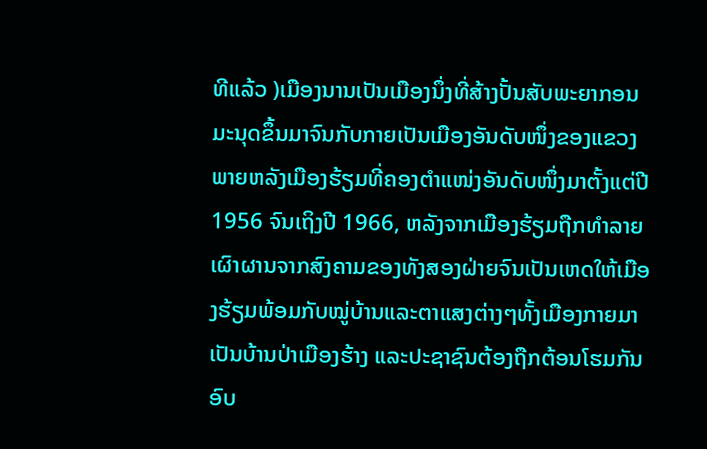ທີແລ້ວ )ເມືອງນານເປັນເມືອງນຶ່ງທີ່ສ້າງປັ້ນສັບພະຍາກອນມະນຸດຂຶ້ນມາຈົນກັບກາຍເປັນເມືອງອັນດັບໜຶ່ງຂອງແຂວງພາຍຫລັງເມືອງຮ້ຽມທີ່ຄອງຕຳແໜ່ງອັນດັບໜຶ່ງມາຕັ້ງແຕ່ປີ 1956 ຈົນເຖິງປີ 1966, ຫລັງຈາກເມືອງຮ້ຽມຖືກທຳລາຍເຜົາຜານຈາກສົງຄາມຂອງທັງສອງຝ່າຍຈົນເປັນເຫດໃຫ້ເມືອງຮ້ຽມພ້ອມກັບໝູ່ບ້ານແລະຕາແສງຕ່າງໆທັ້ງເມືອງກາຍມາເປັນບ້ານປ່າເມືອງຮ້າງ ແລະປະຊາຊົນຕ້ອງຖືກຕ້ອນໂຮມກັນອົບ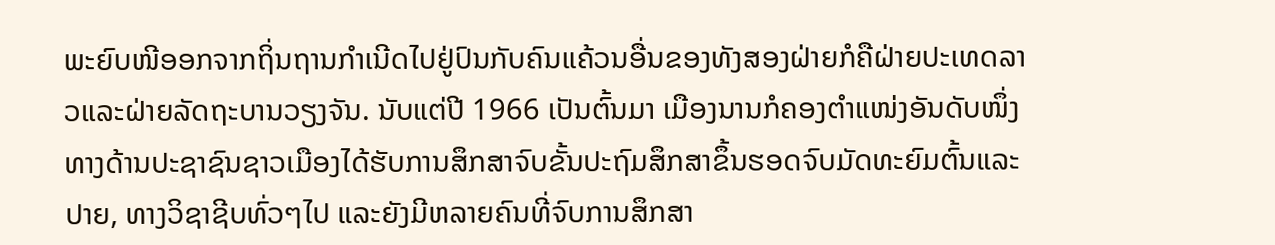ພະຍົບໜີອອກຈາກຖິ່ນຖານກຳເນີດໄປຢູ່ປົນກັບຄົນແຄ້ວນອື່ນຂອງທັງສອງຝ່າຍກໍຄືຝ່າຍປະເທດລາວແລະຝ່າຍລັດຖະບານວຽງຈັນ. ນັບແຕ່ປີ 1966 ເປັນຕົ້ນມາ ເມືອງນານກໍຄອງຕຳແໜ່ງອັນດັບໜຶ່ງທາງດ້ານປະຊາຊົນຊາວເມືອງໄດ້ຮັບການສຶກສາຈົບຂັ້ນປະຖົມສຶກສາຂຶ້ນຮອດຈົບມັດທະຍົມຕົ້ນແລະປາຍ, ທາງວິຊາຊີບທົ່ວໆໄປ ແລະຍັງມີຫລາຍຄົນທີ່ຈົບການສຶກສາ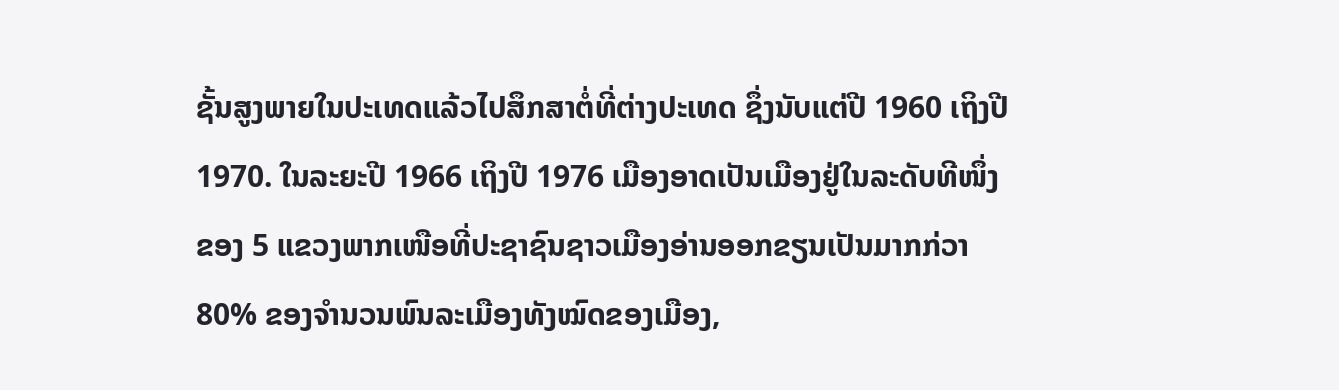ຊັ້ນສູງພາຍໃນປະເທດແລ້ວໄປສຶກສາຕໍ່ທີ່ຕ່າງປະເທດ ຊຶ່ງນັບແຕ່ປີ 1960 ເຖິງປີ 1970. ໃນລະຍະປີ 1966 ເຖິງປີ 1976 ເມືອງອາດເປັນເມືອງຢູ່ໃນລະດັບທີໜຶ່ງຂອງ 5 ແຂວງພາກເໜືອທີ່ປະຊາຊົນຊາວເມືອງອ່ານອອກຂຽນເປັນມາກກ່ວາ 80% ຂອງຈຳນວນພົນລະເມືອງທັງໝົດຂອງເມືອງ,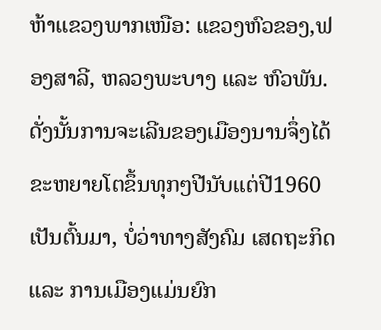ຫ້າແຂວງພາກເໜືອ: ແຂວງຫົວຂອງ,ຟອງສາລີ, ຫລວງພະບາງ ແລະ ຫົວພັນ. ດັ່ງນັ້ນການຈະເລີນຂອງເມືອງນານຈຶ່ງໄດ້ຂະຫຍາຍໂຕຂຶ້ນທຸກໆປີນັບແຕ່ປີ1960 ເປັນຕົ້ນມາ, ບໍ່ວ່າທາງສັງຄົມ ເສດຖະກິດ ແລະ ການເມືອງເເມ່ນຍົກ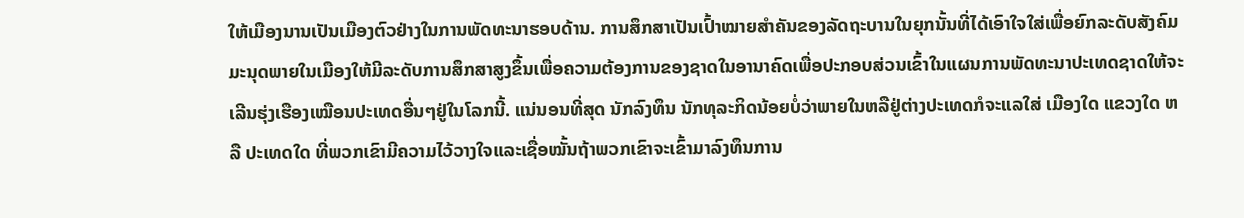ໃຫ້ເມືອງນານເປັນເມືອງຕົວຢ່າງໃນການພັດທະນາຮອບດ້ານ. ການສຶກສາເປັນເປົ້າໝາຍສຳຄັນຂອງລັດຖະບານໃນຍຸກນັ້ນທີ່ໄດ້ເອົາໃຈໃສ່ເພື່ອຍົກລະດັບສັງຄົມມະນຸດພາຍໃນເມືອງໃຫ້ມີລະດັບການສຶກສາສູງຂຶ້ນເພື່ອຄວາມຕ້ອງການຂອງຊາດໃນອານາຄົດເພື່ອປະກອບສ່ວນເຂົ້າໃນແຜນການພັດທະນາປະເທດຊາດໃຫ້ຈະເລີນຮຸ່ງເຮືອງເໝືອນປະເທດອື່ນໆຢູ່ໃນໂລກນີ້. ແນ່ນອນທີ່ສຸດ ນັກລົງທຶນ ນັກທຸລະກິດນ້ອຍບໍ່ວ່າພາຍໃນຫລືຢູ່ຕ່າງປະເທດກໍຈະແລໃສ່ ເມືອງໃດ ແຂວງໃດ ຫລື ປະເທດໃດ ທີ່ພວກເຂົາມີຄວາມໄວ້ວາງໃຈແລະເຊື່ອໝັ້ນຖ້າພວກເຂົາຈະເຂົ້າມາລົງທຶນການ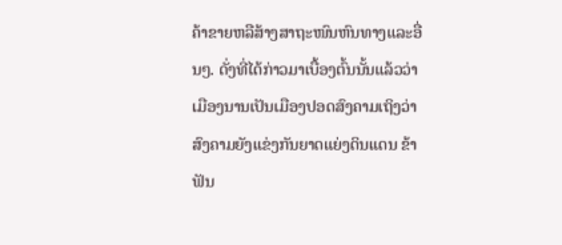ຄ້າຂາຍຫລືສ້າງສາຖະໜົນຫົນທາງແລະອື່ນໆ. ດັ່ງທີ່ໄດ້ກ່າວມາເບື້ອງຕົ້ນນັ້ນແລ້ວວ່າ ເມືອງນານເປັນເມືອງປອດສົງຄາມເຖິງວ່າສົງຄາມຍັງແຂ່ງກັນຍາດແຍ່ງດິນແດນ ຂ້າຟັນ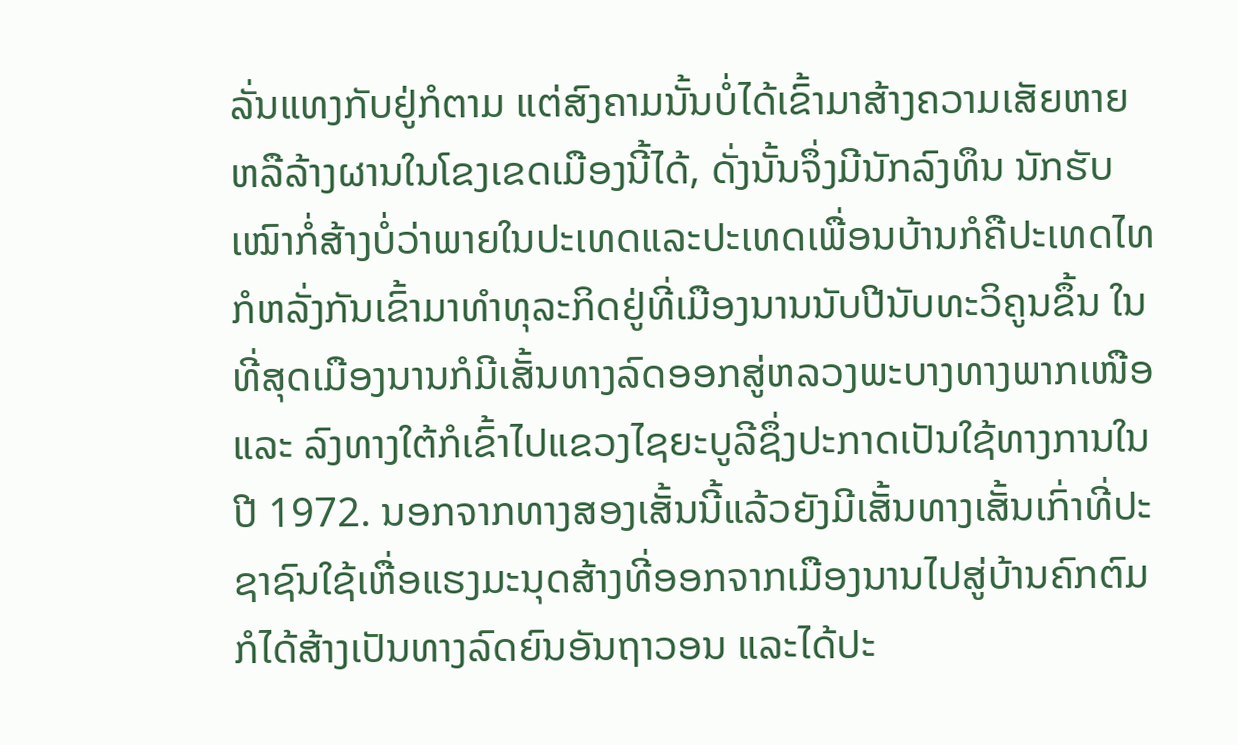ລັ່ນແທງກັບຢູ່ກໍຕາມ ແຕ່ສົງຄາມນັ້ນບໍ່ໄດ້ເຂົ້າມາສ້າງຄວາມເສັຍຫາຍຫລືລ້າງຜານໃນໂຂງເຂດເມືອງນີ້ໄດ້, ດັ່ງນັ້ນຈຶ່ງມີນັກລົງທຶນ ນັກຮັບເໝົາກໍ່ສ້າງບໍ່ວ່າພາຍໃນປະເທດແລະປະເທດເພື່ອນບ້ານກໍຄືປະເທດໄທກໍຫລັ່ງກັນເຂົ້າມາທຳທຸລະກິດຢູ່ທີ່ເມືອງນານນັບປີນັບທະວິຄູນຂຶ້ນ ໃນທີ່ສຸດເມືອງນານກໍມີເສັ້ນທາງລົດອອກສູ່ຫລວງພະບາງທາງພາກເໜືອ ແລະ ລົງທາງໃຕ້ກໍເຂົ້າໄປແຂວງໄຊຍະບູລີຊຶ່ງປະກາດເປັນໃຊ້ທາງການໃນປີ 1972. ນອກຈາກທາງສອງເສັ້ນນີ້ແລ້ວຍັງມີເສັ້ນທາງເສັ້ນເກົ່າທີ່ປະຊາຊົນໃຊ້ເຫື່ອແຮງມະນຸດສ້າງທີ່ອອກຈາກເມືອງນານໄປສູ່ບ້ານຄົກຕົມກໍໄດ້ສ້າງເປັນທາງລົດຍົນອັນຖາວອນ ແລະໄດ້ປະ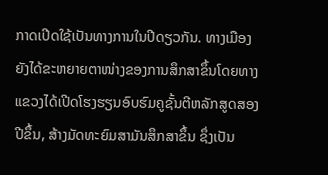ກາດເປີດໃຊ້ເປັນທາງການໃນປີດຽວກັນ. ທາງເມືອງຍັງໄດ້ຂະຫຍາຍຕາໜ່າງຂອງການສຶກສາຂຶ້ນໂດຍທາງແຂວງໄດ້ເປີດໂຮງຮຽນອົບຮົມຄູຊັ້ນຕີຫລັກສູດສອງປີຂຶ້ນ, ສ້າງມັດທະຍົມສາມັນສຶກສາຂຶ້ນ ຊຶ່ງເປັນ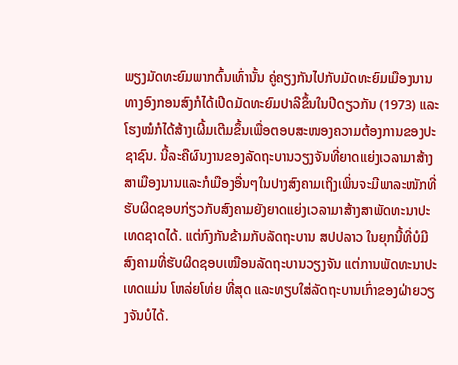ພຽງມັດທະຍົມພາກຕົ້ນເທົ່ານັ້ນ ຄູ່ຄຽງກັນໄປກັບມັດທະຍົມເມືອງນານ ທາງອົງກອນສົງກໍໄດ້ເປີດມັດທະຍົມປາລີຂຶ້ນໃນປີດຽວກັນ (1973) ແລະໂຮງໝໍກໍໄດ້ສ້າງເຜີ້ມເຕີມຂຶ້ນເພື່ອຕອບສະໜອງຄວາມຕ້ອງການຂອງປະຊາຊົນ. ນີ້ລະຄືຜົນງານຂອງລັດຖະບານວຽງຈັນທີ່ຍາດແຍ່ງເວລາມາສ້າງສາເມືອງນານແລະກໍເມືອງອື່ນໆໃນປາງສົງຄາມເຖິງເພິ່ນຈະມີພາລະໜັກທີ່ຮັບຜິດຊອບກ່ຽວກັບສົງຄາມຍັງຍາດແຍ່ງເວລາມາສ້າງສາພັດທະນາປະເທດຊາດໄດ້. ແຕ່ກົງກັນຂ້າມກັບລັດຖະບານ ສປປລາວ ໃນຍຸກນີ້ທີ່ບໍມີສົງຄາມທີ່ຮັບຜິດຊອບເໝືອນລັດຖະບານວຽງຈັນ ແຕ່ການພັດທະນາປະເທດແມ່ນ ໂຫລ່ຍໂທ່ຍ ທີ່ສຸດ ແລະທຽບໃສ່ລັດຖະບານເກົ່າຂອງຝ່າຍວຽງຈັນບໍໄດ້.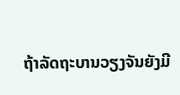ຖ້າລັດຖະບານວຽງຈັນຍັງມີ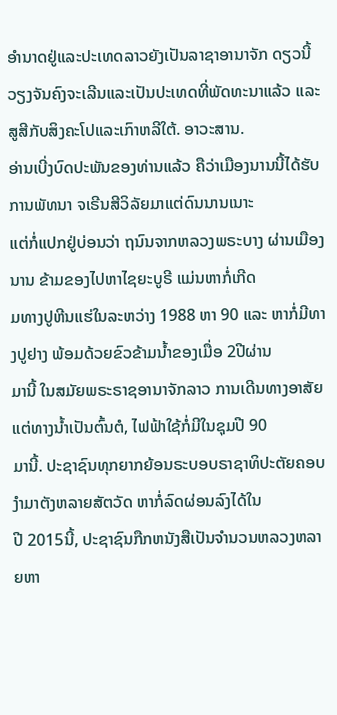ອຳນາດຢູ່ແລະປະເທດລາວຍັງເປັນລາຊາອານາຈັກ ດຽວນີ້ວຽງຈັນຄົງຈະເລີນແລະເປັນປະເທດທີ່ພັດທະນາແລ້ວ ແລະສູສີກັບສິງຄະໂປແລະເກົາຫລີໃຕ້. ອາວະສານ.
ອ່ານເບີ່ງບົດປະພັນຂອງທ່ານແລ້ວ ຄືວ່າເມືອງນານນີ້ໄດ້ຮັບການພັທນາ ຈເຣີນສີວິລັຍມາແຕ່ດົນນານເນາະ
ແຕ່ກໍ່ແປກຢູ່ບ່ອນວ່າ ຖນົນຈາກຫລວງພຣະບາງ ຜ່ານເມືອງນານ ຂ້າມຂອງໄປຫາໄຊຍະບູຣີ ແມ່ນຫາກໍ່ເກີດ
ມທາງປູຫີນແຮ່ໃນລະຫວ່າງ 1988 ຫາ 90 ແລະ ຫາກໍ່ມີທາງປູຢາງ ພ້ອມດ້ວຍຂົວຂ້າມນ້ຳຂອງເມື່ອ 2ປີຜ່ານ
ມານີ້ ໃນສມັຍພຣະຣາຊອານາຈັກລາວ ການເດີນທາງອາສັຍແຕ່ທາງນ້ຳເປັນຕົ້ນຕໍ, ໄຟຟ້າໃຊ້ກໍ່ມີໃນຊຸມປີ 90
ມານີ້. ປະຊາຊົນທຸກຍາກຍ້ອນຣະບອບຣາຊາທິປະຕັຍຄອບງຳມາຕັງຫລາຍສັຕວັດ ຫາກໍ່ລົດຜ່ອນລົງໄດ້ໃນ
ປີ 2015ນີ້, ປະຊາຊົນກືກຫນັງສືເປັນຈຳນວນຫລວງຫລາຍຫາ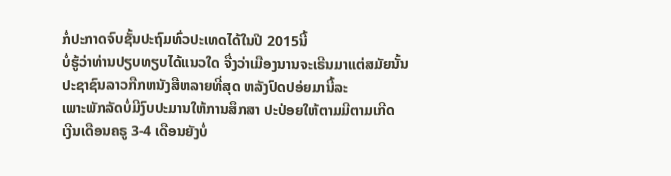ກໍ່ປະກາດຈົບຊັ້ນປະຖົມທົ່ວປະເທດໄດ້ໃນປີ 2015ນີ້
ບໍ່ຮູ້ວ່າທ່ານປຽບທຽບໄດ້ແນວໃດ ຈື່ງວ່າເມືອງນານຈະເຣີນມາແຕ່ສມັຍນັ້ນ
ປະຊາຊົນລາວກືກຫນັງສືຫລາຍທີ່ສຸດ ຫລັງປົດປອ່ຍມານີ້ລະ
ເພາະພັກລັດບໍ່ມີງົບປະມານໃຫ້ການສຶກສາ ປະປ່ອຍໃຫ້ຕາມມີຕາມເກີດ
ເງີນເດືອນຄຣູ 3-4 ເດືອນຍັງບໍ່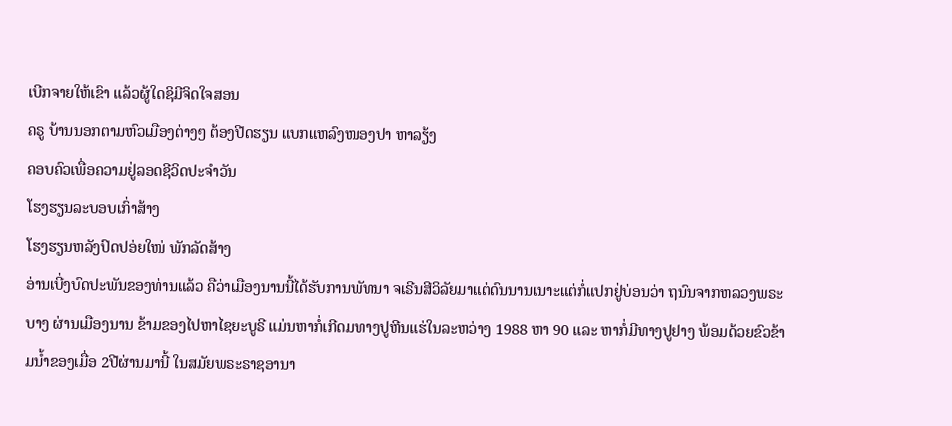ເບີກຈາຍໃຫ້ເຂົາ ແລ້ວຜູ້ໃດຊິມີຈິດໃຈສອນ
ຄຣູ ບ້ານນອກຕາມຫົວເມືອງຕ່າງໆ ຕ້ອງປີດຮຽນ ແບກແຫລົງໜອງປາ ຫາລຽ້ງ
ຄອບຄົວເພື່ອຄວາມຢູ່ລອດຊີວິດປະຈຳວັນ
ໂຮງຮຽນລະບອບເກົ່າສ້າງ
ໂຮງຮຽນຫລັງປົດປອ່ຍໃໜ່ ພັກລັດສ້າງ
ອ່ານເບີ່ງບົດປະພັນຂອງທ່ານແລ້ວ ຄືວ່າເມືອງນານນີ້ໄດ້ຮັບການພັທນາ ຈເຣີນສີວິລັຍມາແຕ່ດົນນານເນາະແຕ່ກໍ່ແປກຢູ່ບ່ອນວ່າ ຖນົນຈາກຫລວງພຣະບາງ ຜ່ານເມືອງນານ ຂ້າມຂອງໄປຫາໄຊຍະບູຣີ ແມ່ນຫາກໍ່ເກີດມທາງປູຫີນແຮ່ໃນລະຫວ່າງ 1988 ຫາ 90 ແລະ ຫາກໍ່ມີທາງປູຢາງ ພ້ອມດ້ວຍຂົວຂ້າມນ້ຳຂອງເມື່ອ 2ປີຜ່ານມານີ້ ໃນສມັຍພຣະຣາຊອານາ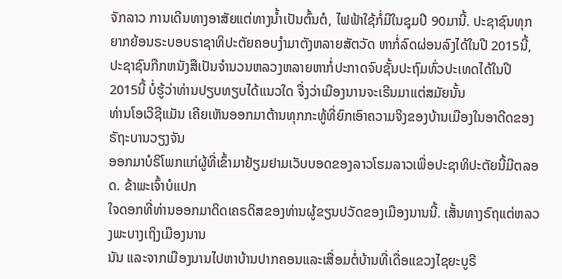ຈັກລາວ ການເດີນທາງອາສັຍແຕ່ທາງນ້ຳເປັນຕົ້ນຕໍ, ໄຟຟ້າໃຊ້ກໍ່ມີໃນຊຸມປີ 90ມານີ້. ປະຊາຊົນທຸກຍາກຍ້ອນຣະບອບຣາຊາທິປະຕັຍຄອບງຳມາຕັງຫລາຍສັຕວັດ ຫາກໍ່ລົດຜ່ອນລົງໄດ້ໃນປີ 2015ນີ້, ປະຊາຊົນກືກຫນັງສືເປັນຈຳນວນຫລວງຫລາຍຫາກໍ່ປະກາດຈົບຊັ້ນປະຖົມທົ່ວປະເທດໄດ້ໃນປີ 2015ນີ້ ບໍ່ຮູ້ວ່າທ່ານປຽບທຽບໄດ້ແນວໃດ ຈື່ງວ່າເມືອງນານຈະເຣີນມາແຕ່ສມັຍນັ້ນ
ທ່ານໂອເວີຊີແມັນ ເຄີຍເຫັນອອກມາຕ້ານທຸກກະທູ້ທີ່ຍົກເອົາຄວາມຈິງຂອງບ້ານເມືອງໃນອາດີດຂອງຣັຖະບານວຽງຈັນ
ອອກມາບໍຣິໂພກແກ່ຜູ້ທີ່ເຂົ້າມາຢ້ຽມຢາມເວັບບອດຂອງລາວໂຮມລາວເພື່ອປະຊາທິປະຕັຍນີ້ມີຕລອດ. ຂ້າພະເຈົ້າບໍແປກ
ໃຈດອກທີ່ທ່ານອອກມາດິດເຄຣດິສຂອງທ່ານຜູ້ຂຽນປວັດຂອງເມືອງນານນີ້. ເສັ້ນທາງຣົຖແຕ່ຫລວງພະບາງເຖິງເມືອງນານ
ນັນ ແລະຈາກເມືອງນານໄປຫາບ້ານປາກຄອນແລະເສື່ອມຕໍ່ບ້ານທີ່ເດື່ອແຂວງໄຊຍະບູຣີ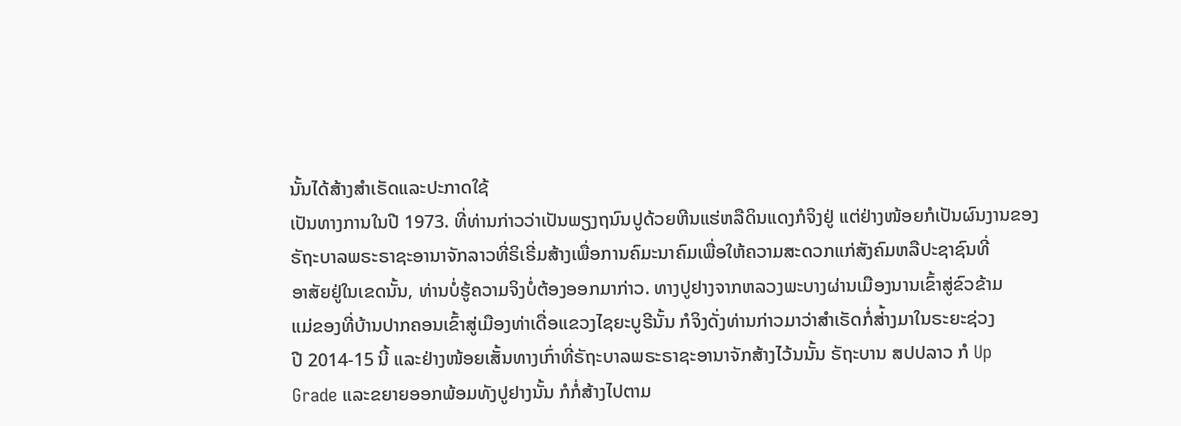ນັ້ນໄດ້ສ້າງສຳເຣັດແລະປະກາດໃຊ້
ເປັນທາງການໃນປີ 1973. ທີ່ທ່ານກ່າວວ່າເປັນພຽງຖນົນປູດ້ວຍຫີນແຮ່ຫລືດິນແດງກໍຈິງຢູ່ ແຕ່ຢ່າງໜ້ອຍກໍເປັນຜົນງານຂອງ
ຣັຖະບາລພຣະຣາຊະອານາຈັກລາວທີ່ຣິເຣີ່ມສ້າງເພື່ອການຄົມະນາຄົມເພື່ອໃຫ້ຄວາມສະດວກແກ່ສັງຄົມຫລືປະຊາຊົນທີ່
ອາສັຍຢູ່ໃນເຂດນັ້ນ, ທ່ານບໍ່ຮູ້ຄວາມຈິງບໍ່ຕ້ອງອອກມາກ່າວ. ທາງປູຢາງຈາກຫລວງພະບາງຜ່ານເມືອງນານເຂົ້າສູ່ຂົວຂ້າມ
ແມ່ຂອງທີ່ບ້ານປາກຄອນເຂົ້າສູ່ເມືອງທ່າເດື່ອແຂວງໄຊຍະບູຣີນັ້ນ ກໍຈິງດັ່ງທ່ານກ່າວມາວ່າສຳເຣັດກໍ່ສ່້າງມາໃນຣະຍະຊ່ວງ
ປີ 2014-15 ນີ້ ແລະຢ່າງໜ້ອຍເສັ້ນທາງເກົ່າທີ່ຣັຖະບາລພຣະຣາຊະອານາຈັກສ້າງໄວ້ນນັ້ນ ຣັຖະບານ ສປປລາວ ກໍ Up
Grade ແລະຂຍາຍອອກພ້ອມທັງປູຢາງນັ້ນ ກໍກໍ່ສ້າງໄປຕາມ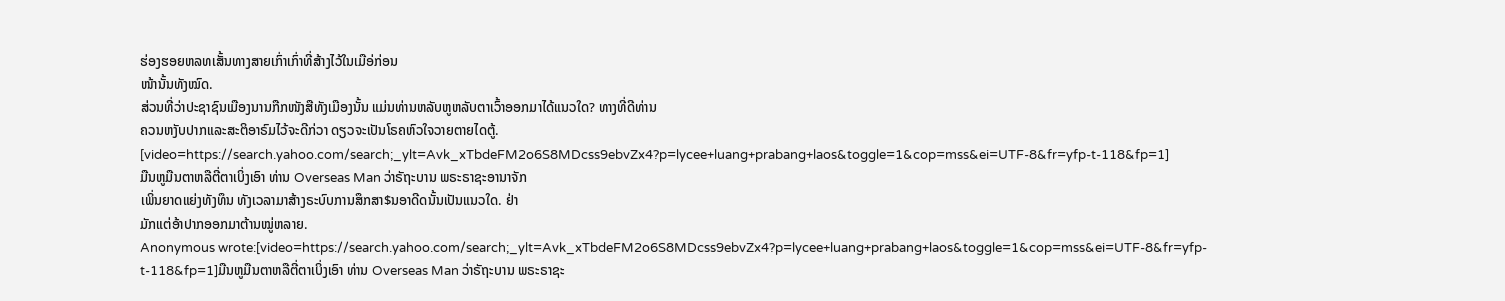ຮ່ອງຮອຍຫລທເສັ້ນທາງສາຍເກົ່າເກົ່າທີ່ສ້າງໄວ້ໃນເມືອ່ກ່ອນ
ໜ້ານັ້ນທັງໝົດ.
ສ່ວນທີ່ວ່າປະຊາຊົນເມືອງນານກືກໜັງສືທັງເມືອງນັ້ນ ແມ່ນທ່ານຫລັບຫູຫລັບຕາເວົ້າອອກມາໄດ້ແນວໃດ? ທາງທີ່ດີທ່ານ
ຄວນຫງັບປາກແລະສະຕິອາຣົມໄວ້ຈະດີກ່ວາ ດຽວຈະເປັນໂຣຄຫົວໃຈວາຍຕາຍໄດຕູ້.
[video=https://search.yahoo.com/search;_ylt=Avk_xTbdeFM2o6S8MDcss9ebvZx4?p=lycee+luang+prabang+laos&toggle=1&cop=mss&ei=UTF-8&fr=yfp-t-118&fp=1]
ມືນຫູມືນຕາຫລືຕີ່ຕາເບິ່ງເອົາ ທ່ານ Overseas Man ວ່າຣັຖະບານ ພຣະຣາຊະອານາຈັກ
ເພິ່ນຍາດແຍ່ງທັງທຶນ ທັງເວລາມາສ້າງຣະບົບການສຶກສາ$ນອາດີດນັ້ນເປັນແນວໃດ. ຢ່າ
ມັກແຕ່ອ້າປາກອອກມາຕ້ານໝູ່ຫລາຍ.
Anonymous wrote:[video=https://search.yahoo.com/search;_ylt=Avk_xTbdeFM2o6S8MDcss9ebvZx4?p=lycee+luang+prabang+laos&toggle=1&cop=mss&ei=UTF-8&fr=yfp-t-118&fp=1]ມືນຫູມືນຕາຫລືຕີ່ຕາເບິ່ງເອົາ ທ່ານ Overseas Man ວ່າຣັຖະບານ ພຣະຣາຊະ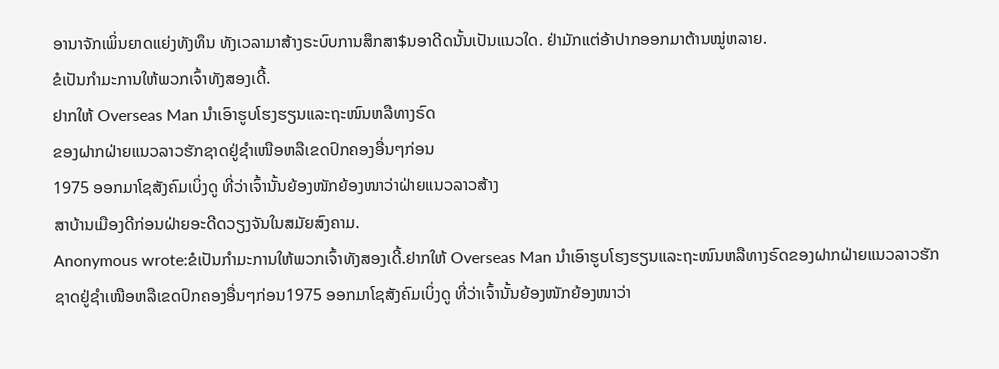ອານາຈັກເພິ່ນຍາດແຍ່ງທັງທຶນ ທັງເວລາມາສ້າງຣະບົບການສຶກສາ$ນອາດີດນັ້ນເປັນແນວໃດ. ຢ່າມັກແຕ່ອ້າປາກອອກມາຕ້ານໝູ່ຫລາຍ.
ຂໍເປັນກຳມະການໃຫ້ພວກເຈົ້າທັງສອງເດີ້.
ຢາກໃຫ້ Overseas Man ນຳເອົາຮູບໂຮງຮຽນແລະຖະໜົນຫລືທາງຣົດ
ຂອງຝາກຝ່າຍແນວລາວຮັກຊາດຢູ່ຊຳເໜືອຫລືເຂດປົກຄອງອື່ນໆກ່ອນ
1975 ອອກມາໂຊສັງຄົມເບິ່ງດູ ທີ່ວ່າເຈົ້ານັ້ນຍ້ອງໜັກຍ້ອງໜາວ່າຝ່າຍແນວລາວສ້າງ
ສາບ້ານເມືອງດີກ່ອນຝ່າຍອະດີດວຽງຈັນໃນສມັຍສົງຄາມ.
Anonymous wrote:ຂໍເປັນກຳມະການໃຫ້ພວກເຈົ້າທັງສອງເດີ້.ຢາກໃຫ້ Overseas Man ນຳເອົາຮູບໂຮງຮຽນແລະຖະໜົນຫລືທາງຣົດຂອງຝາກຝ່າຍແນວລາວຮັກຊາດຢູ່ຊຳເໜືອຫລືເຂດປົກຄອງອື່ນໆກ່ອນ1975 ອອກມາໂຊສັງຄົມເບິ່ງດູ ທີ່ວ່າເຈົ້ານັ້ນຍ້ອງໜັກຍ້ອງໜາວ່າ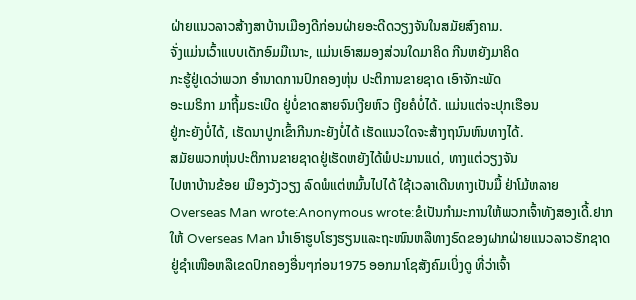ຝ່າຍແນວລາວສ້າງສາບ້ານເມືອງດີກ່ອນຝ່າຍອະດີດວຽງຈັນໃນສມັຍສົງຄາມ.
ຈັ່ງແມ່ນເວົ້າແບບເດັກອົມມືເນາະ, ແມ່ນເອົາສມອງສ່ວນໃດມາຄິດ ກີນຫຍັງມາຄິດ
ກະຮູ້ຢູ່ເດວ່າພວກ ອຳນາດການປົກຄອງຫຸ່ນ ປະຕິການຂາຍຊາດ ເອົາຈັກະພັດ
ອະເມຣິກາ ມາຖີ້ມຣະເບີດ ຢູ່ບໍ່ຂາດສາຍຈົນເງີຍຫົວ ເງີຍຄໍບໍ່ໄດ້. ແມ່ນແຕ່ຈະປຸກເຮືອນ
ຢູ່ກະຍັງບໍ່ໄດ້, ເຮັດນາປູກເຂົ້າກີນກະຍັງບໍ່ໄດ້ ເຮັດແນວໃດຈະສ້າງຖນົນຫົນທາງໄດ້.
ສມັຍພວກຫຸ່ນປະຕິການຂາຍຊາດຢູ່ເຮັດຫຍັງໄດ້ພໍປະມານແດ່, ທາງແຕ່ວຽງຈັນ
ໄປຫາບ້ານຂ້ອຍ ເມືອງວັງວຽງ ລົດພໍແຕ່ຫມົ້ນໄປໄດ້ ໃຊ້ເວລາເດີນທາງເປັນມື້ ຢ່າໂມ້ຫລາຍ
Overseas Man wrote:Anonymous wrote:ຂໍເປັນກຳມະການໃຫ້ພວກເຈົ້າທັງສອງເດີ້.ຢາກໃຫ້ Overseas Man ນຳເອົາຮູບໂຮງຮຽນແລະຖະໜົນຫລືທາງຣົດຂອງຝາກຝ່າຍແນວລາວຮັກຊາດຢູ່ຊຳເໜືອຫລືເຂດປົກຄອງອື່ນໆກ່ອນ1975 ອອກມາໂຊສັງຄົມເບິ່ງດູ ທີ່ວ່າເຈົ້າ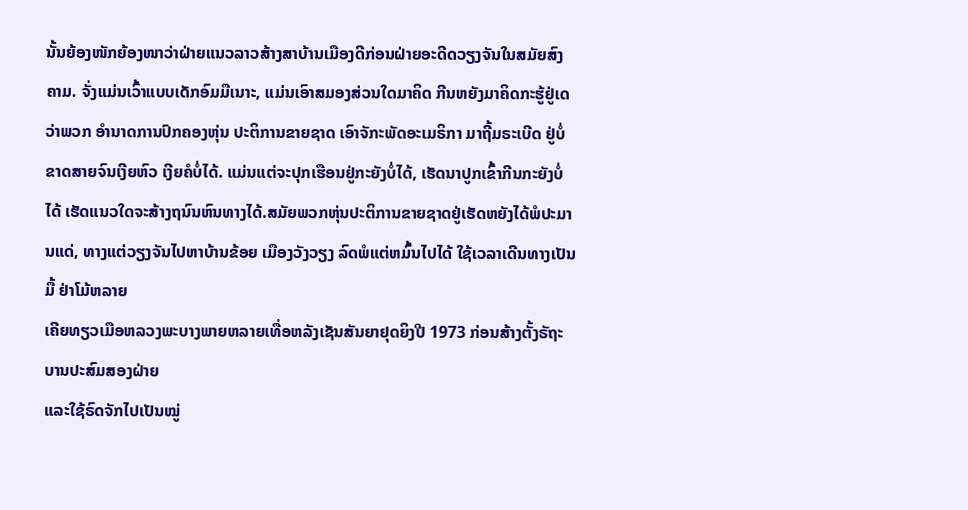ນັ້ນຍ້ອງໜັກຍ້ອງໜາວ່າຝ່າຍແນວລາວສ້າງສາບ້ານເມືອງດີກ່ອນຝ່າຍອະດີດວຽງຈັນໃນສມັຍສົງຄາມ. ຈັ່ງແມ່ນເວົ້າແບບເດັກອົມມືເນາະ, ແມ່ນເອົາສມອງສ່ວນໃດມາຄິດ ກີນຫຍັງມາຄິດກະຮູ້ຢູ່ເດວ່າພວກ ອຳນາດການປົກຄອງຫຸ່ນ ປະຕິການຂາຍຊາດ ເອົາຈັກະພັດອະເມຣິກາ ມາຖີ້ມຣະເບີດ ຢູ່ບໍ່ຂາດສາຍຈົນເງີຍຫົວ ເງີຍຄໍບໍ່ໄດ້. ແມ່ນແຕ່ຈະປຸກເຮືອນຢູ່ກະຍັງບໍ່ໄດ້, ເຮັດນາປູກເຂົ້າກີນກະຍັງບໍ່ໄດ້ ເຮັດແນວໃດຈະສ້າງຖນົນຫົນທາງໄດ້.ສມັຍພວກຫຸ່ນປະຕິການຂາຍຊາດຢູ່ເຮັດຫຍັງໄດ້ພໍປະມານແດ່, ທາງແຕ່ວຽງຈັນໄປຫາບ້ານຂ້ອຍ ເມືອງວັງວຽງ ລົດພໍແຕ່ຫມົ້ນໄປໄດ້ ໃຊ້ເວລາເດີນທາງເປັນມື້ ຢ່າໂມ້ຫລາຍ
ເຄີຍທຽວເມືອຫລວງພະບາງພາຍຫລາຍເທື່ອຫລັງເຊັນສັນຍາຢຸດຍິງປີ 1973 ກ່ອນສ້າງຕັ້ງຣັຖະບານປະສົມສອງຝ່າຍ
ແລະໃຊ້ຣົດຈັກໄປເປັນໝູ່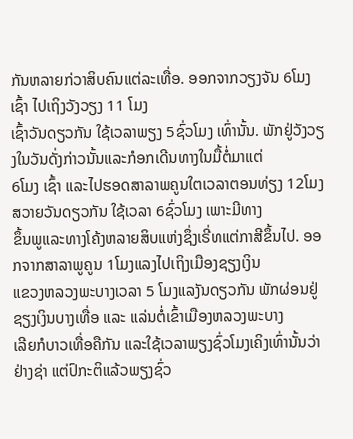ກັນຫລາຍກ່ວາສິບຄົນແຕ່ລະເທື່ອ. ອອກຈາກວຽງຈັນ 6ໂມງ ເຊົ້າ ໄປເຖິງວັງວຽງ 11 ໂມງ
ເຊົ້າວັນດຽວກັນ ໃຊ້ເວລາພຽງ 5ຊົ່ວໂມງ ເທົ່ານັ້ນ. ພັກຢູ່ວັງວຽງໃນວັນດັ່ງກ່າວນັ້ນແລະກໍອກເດີນທາງໃນມື້ຕໍ່ມາແຕ່
6ໂມງ ເຊົ້າ ແລະໄປຮອດສາລາພຄູນໃຕເວລາຕອນທ່ຽງ 12ໂມງສວາຍວັນດຽວກັນ ໃຊ້ເວລາ 6ຊົ່ວໂມງ ເພາະມີທາງ
ຂຶ້ນພູແລະທາງໂຄ້ງຫລາຍສິບແຫ່ງຊຶ່ງເຣີ່ທແຕ່ກາສີຂຶ້ນໄປ. ອອກຈາກສາລາພູຄູນ 1ໂມງແລງໄປເຖິງເມືອງຊຽງເງິນ
ແຂວງຫລວງພະບາງເວລາ 5 ໂມງແລງັນດຽວກັນ ພັກຜ່ອນຢູ່ຊຽງເງິນບາງເທື່ອ ແລະ ແລ່ນຕໍ່ເຂົ້າເມືອງຫລວງພະບາງ
ເລີຍກໍບາວເທື່ອຄືກັນ ແລະໃຊ້ເວລາພຽງຊົ່ວໂມງເຄິງເທົ່ານັ້ນວ່າຢ່າງຊ່າ ແຕ່ປົກະຕິແລ້ວພຽງຊົ່ວ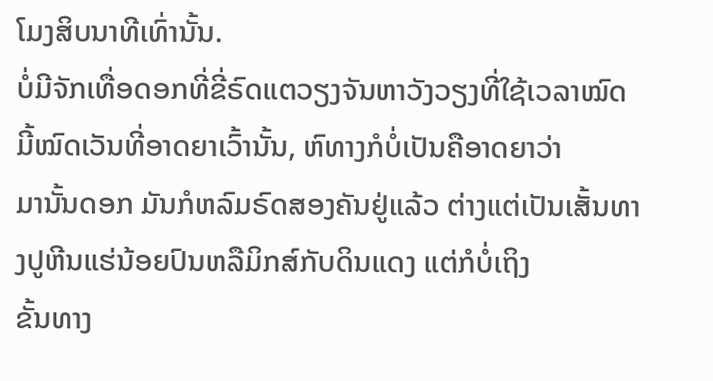ໂມງສິບນາທີເທົ່ານັ້ນ.
ບໍ່ມີຈັກເທື່ອດອກທີ່ຂີ່ຣົດແຕວຽງຈັນຫາວັງວຽງທີ່ໃຊ້ເວລາໝົດມີ້ໝົດເວັນທີ່ອາດຍາເວົ້ານັ້ນ, ຫົທາງກໍບໍ່ເປັນຄືອາດຍາວ່າ
ມານັ້ນດອກ ມັນກໍຫລົມຣົດສອງຄັນຢູ່ແລ້ວ ຕ່າງແຕ່ເປັນເສັ້ນທາງປູຫີນແຮ່ນ້ອຍປົນຫລືມິກສ໌ກັບດິນແດງ ແຕ່ກໍບໍ່ເຖິງ
ຂັ້ນທາງ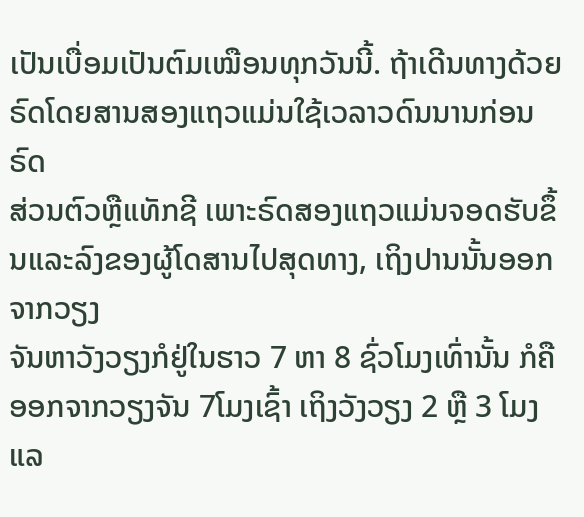ເປັນເບື່ອມເປັນຕົມເໝືອນທຸກວັນນີ້. ຖ້າເດີນທາງດ້ວຍຣົດໂດຍສານສອງແຖວແມ່ນໃຊ້ເວລາວດົນນານກ່ອນຣົດ
ສ່ວນຕົວຫຼືແທັກຊີ ເພາະຣົດສອງແຖວແມ່ນຈອດຮັບຂຶ້ນແລະລົງຂອງຜູ້ໂດສານໄປສຸດທາງ, ເຖິງປານນັ້ນອອກຈາກວຽງ
ຈັນຫາວັງວຽງກໍຢູ່ໃນຮາວ 7 ຫາ 8 ຊົ່ວໂມງເທົ່ານັ້ນ ກໍຄື ອອກຈາກວຽງຈັນ 7ໂມງເຊົ້າ ເຖິງວັງວຽງ 2 ຫຼື 3 ໂມງແລ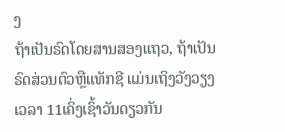ງ
ຖ້າເປັນຣົດໂດຍສານສອງແຖວ, ຖ້າເປັນຣົດສ່ວນຕົວຫຼືແທັກຊີ ແມ່ນເຖິງວັງວຽງເວລາ 11ເຄິ່ງເຊົ້າວັນດຽວກັນ